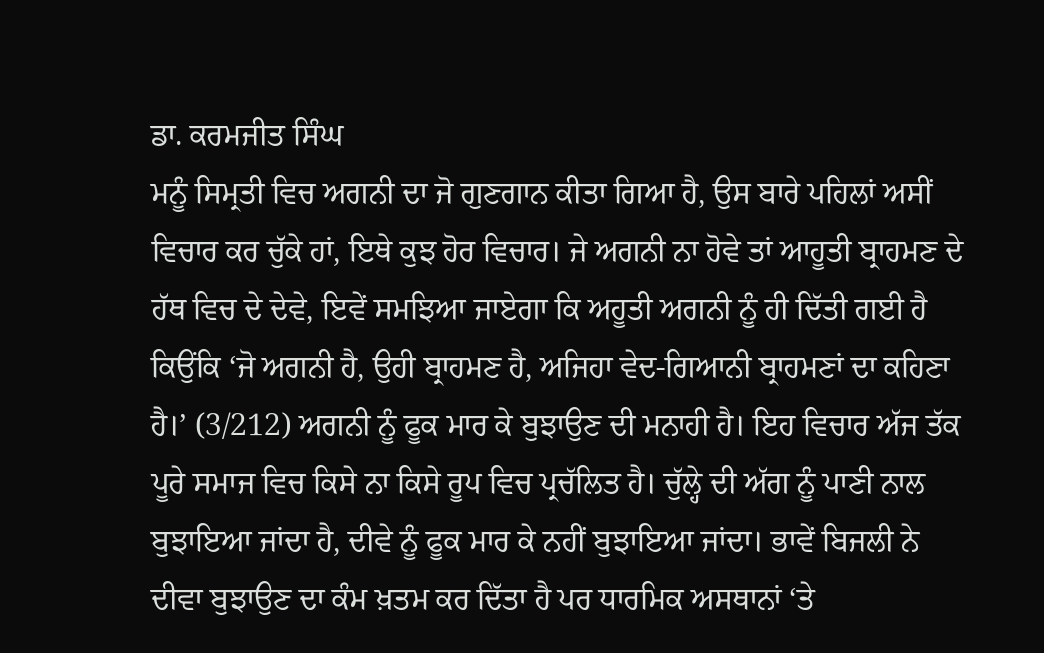ਡਾ. ਕਰਮਜੀਤ ਸਿੰਘ
ਮਨੂੰ ਸਿਮ੍ਰਤੀ ਵਿਚ ਅਗਨੀ ਦਾ ਜੋ ਗੁਣਗਾਨ ਕੀਤਾ ਗਿਆ ਹੈ, ਉਸ ਬਾਰੇ ਪਹਿਲਾਂ ਅਸੀਂ ਵਿਚਾਰ ਕਰ ਚੁੱਕੇ ਹਾਂ, ਇਥੇ ਕੁਝ ਹੋਰ ਵਿਚਾਰ। ਜੇ ਅਗਨੀ ਨਾ ਹੋਵੇ ਤਾਂ ਆਹੂਤੀ ਬ੍ਰਾਹਮਣ ਦੇ ਹੱਥ ਵਿਚ ਦੇ ਦੇਵੇ, ਇਵੇਂ ਸਮਝਿਆ ਜਾਏਗਾ ਕਿ ਅਹੂਤੀ ਅਗਨੀ ਨੂੰ ਹੀ ਦਿੱਤੀ ਗਈ ਹੈ ਕਿਉਂਕਿ ‘ਜੋ ਅਗਨੀ ਹੈ, ਉਹੀ ਬ੍ਰਾਹਮਣ ਹੈ, ਅਜਿਹਾ ਵੇਦ-ਗਿਆਨੀ ਬ੍ਰਾਹਮਣਾਂ ਦਾ ਕਹਿਣਾ ਹੈ।’ (3/212) ਅਗਨੀ ਨੂੰ ਫੂਕ ਮਾਰ ਕੇ ਬੁਝਾਉਣ ਦੀ ਮਨਾਹੀ ਹੈ। ਇਹ ਵਿਚਾਰ ਅੱਜ ਤੱਕ ਪੂਰੇ ਸਮਾਜ ਵਿਚ ਕਿਸੇ ਨਾ ਕਿਸੇ ਰੂਪ ਵਿਚ ਪ੍ਰਚੱਲਿਤ ਹੈ। ਚੁੱਲ੍ਹੇ ਦੀ ਅੱਗ ਨੂੰ ਪਾਣੀ ਨਾਲ ਬੁਝਾਇਆ ਜਾਂਦਾ ਹੈ, ਦੀਵੇ ਨੂੰ ਫੂਕ ਮਾਰ ਕੇ ਨਹੀਂ ਬੁਝਾਇਆ ਜਾਂਦਾ। ਭਾਵੇਂ ਬਿਜਲੀ ਨੇ ਦੀਵਾ ਬੁਝਾਉਣ ਦਾ ਕੰਮ ਖ਼ਤਮ ਕਰ ਦਿੱਤਾ ਹੈ ਪਰ ਧਾਰਮਿਕ ਅਸਥਾਨਾਂ ‘ਤੇ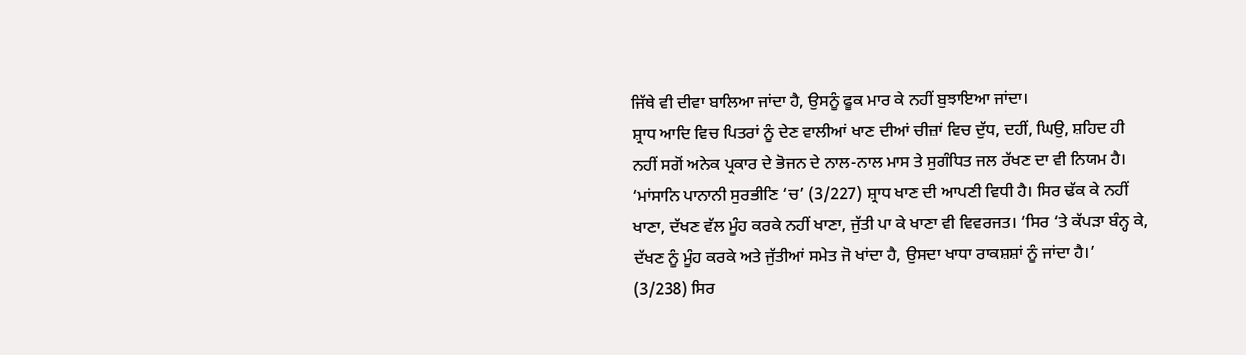ਜਿੱਥੇ ਵੀ ਦੀਵਾ ਬਾਲਿਆ ਜਾਂਦਾ ਹੈ, ਉਸਨੂੰ ਫੂਕ ਮਾਰ ਕੇ ਨਹੀਂ ਬੁਝਾਇਆ ਜਾਂਦਾ।
ਸ਼੍ਰਾਧ ਆਦਿ ਵਿਚ ਪਿਤਰਾਂ ਨੂੰ ਦੇਣ ਵਾਲੀਆਂ ਖਾਣ ਦੀਆਂ ਚੀਜ਼ਾਂ ਵਿਚ ਦੁੱਧ, ਦਹੀਂ, ਘਿਉ, ਸ਼ਹਿਦ ਹੀ ਨਹੀਂ ਸਗੋਂ ਅਨੇਕ ਪ੍ਰਕਾਰ ਦੇ ਭੋਜਨ ਦੇ ਨਾਲ-ਨਾਲ ਮਾਸ ਤੇ ਸੁਗੰਧਿਤ ਜਲ ਰੱਖਣ ਦਾ ਵੀ ਨਿਯਮ ਹੈ। ‘ਮਾਂਸਾਨਿ ਪਾਨਾਨੀ ਸੁਰਭੀਣਿ ‘ਚ’ (3/227) ਸ਼੍ਰਾਧ ਖਾਣ ਦੀ ਆਪਣੀ ਵਿਧੀ ਹੈ। ਸਿਰ ਢੱਕ ਕੇ ਨਹੀਂ ਖਾਣਾ, ਦੱਖਣ ਵੱਲ ਮੂੰਹ ਕਰਕੇ ਨਹੀਂ ਖਾਣਾ, ਜੁੱਤੀ ਪਾ ਕੇ ਖਾਣਾ ਵੀ ਵਿਵਰਜਤ। ‘ਸਿਰ ‘ਤੇ ਕੱਪੜਾ ਬੰਨ੍ਹ ਕੇ, ਦੱਖਣ ਨੂੰ ਮੂੰਹ ਕਰਕੇ ਅਤੇ ਜੁੱਤੀਆਂ ਸਮੇਤ ਜੋ ਖਾਂਦਾ ਹੈ, ਉਸਦਾ ਖਾਧਾ ਰਾਕਸ਼ਸ਼ਾਂ ਨੂੰ ਜਾਂਦਾ ਹੈ।’ (3/238) ਸਿਰ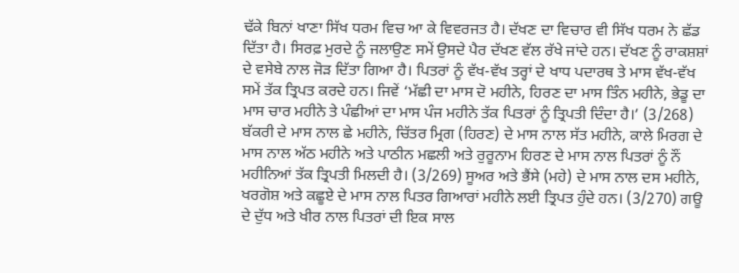ਢੱਕੇ ਬਿਨਾਂ ਖਾਣਾ ਸਿੱਖ ਧਰਮ ਵਿਚ ਆ ਕੇ ਵਿਵਰਜਤ ਹੈ। ਦੱਖਣ ਦਾ ਵਿਚਾਰ ਵੀ ਸਿੱਖ ਧਰਮ ਨੇ ਛੱਡ ਦਿੱਤਾ ਹੈ। ਸਿਰਫ਼ ਮੁਰਦੇ ਨੂੰ ਜਲਾਉਣ ਸਮੇਂ ਉਸਦੇ ਪੈਰ ਦੱਖਣ ਵੱਲ ਰੱਖੇ ਜਾਂਦੇ ਹਨ। ਦੱਖਣ ਨੂੰ ਰਾਕਸ਼ਸ਼ਾਂ ਦੇ ਵਸੇਬੇ ਨਾਲ ਜੋੜ ਦਿੱਤਾ ਗਿਆ ਹੈ। ਪਿਤਰਾਂ ਨੂੰ ਵੱਖ-ਵੱਖ ਤਰ੍ਹਾਂ ਦੇ ਖਾਧ ਪਦਾਰਥ ਤੇ ਮਾਸ ਵੱਖ-ਵੱਖ ਸਮੇਂ ਤੱਕ ਤ੍ਰਿਪਤ ਕਰਦੇ ਹਨ। ਜਿਵੇਂ ‘ਮੱਛੀ ਦਾ ਮਾਸ ਦੋ ਮਹੀਨੇ, ਹਿਰਣ ਦਾ ਮਾਸ ਤਿੰਨ ਮਹੀਨੇ, ਭੇਡੂ ਦਾ ਮਾਸ ਚਾਰ ਮਹੀਨੇ ਤੇ ਪੰਛੀਆਂ ਦਾ ਮਾਸ ਪੰਜ ਮਹੀਨੇ ਤੱਕ ਪਿਤਰਾਂ ਨੂੰ ਤ੍ਰਿਪਤੀ ਦਿੰਦਾ ਹੈ।’ (3/268) ਬੱਕਰੀ ਦੇ ਮਾਸ ਨਾਲ ਛੇ ਮਹੀਨੇ, ਚਿੱਤਰ ਮ੍ਰਿਗ (ਹਿਰਣ) ਦੇ ਮਾਸ ਨਾਲ ਸੱਤ ਮਹੀਨੇ, ਕਾਲੇ ਮਿਰਗ ਦੇ ਮਾਸ ਨਾਲ ਅੱਠ ਮਹੀਨੇ ਅਤੇ ਪਾਠੀਨ ਮਛਲੀ ਅਤੇ ਰੁਰੂਨਾਮ ਹਿਰਣ ਦੇ ਮਾਸ ਨਾਲ ਪਿਤਰਾਂ ਨੂੰ ਨੌਂ ਮਹੀਨਿਆਂ ਤੱਕ ਤ੍ਰਿਪਤੀ ਮਿਲਦੀ ਹੈ। (3/269) ਸੂਅਰ ਅਤੇ ਭੈਂਸੇ (ਮਹੇ) ਦੇ ਮਾਸ ਨਾਲ ਦਸ ਮਹੀਨੇ, ਖਰਗੋਸ਼ ਅਤੇ ਕਛੂਏ ਦੇ ਮਾਸ ਨਾਲ ਪਿਤਰ ਗਿਆਰਾਂ ਮਹੀਨੇ ਲਈ ਤ੍ਰਿਪਤ ਹੁੰਦੇ ਹਨ। (3/270) ਗਊ ਦੇ ਦੁੱਧ ਅਤੇ ਖੀਰ ਨਾਲ ਪਿਤਰਾਂ ਦੀ ਇਕ ਸਾਲ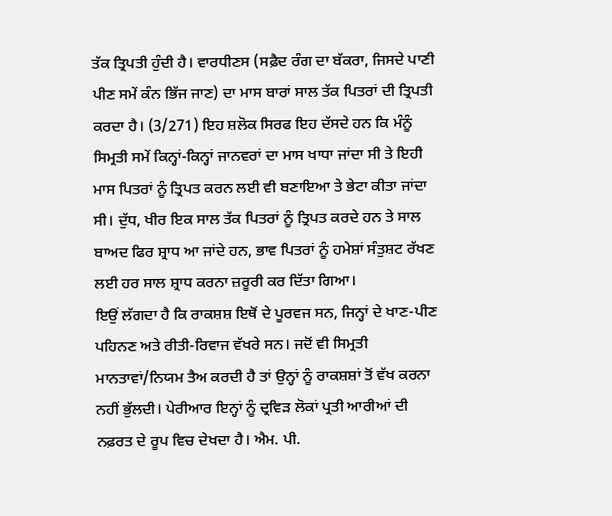ਤੱਕ ਤ੍ਰਿਪਤੀ ਹੁੰਦੀ ਹੈ। ਵਾਰਧੀਣਸ (ਸਫ਼ੈਦ ਰੰਗ ਦਾ ਬੱਕਰਾ, ਜਿਸਦੇ ਪਾਣੀ ਪੀਣ ਸਮੇਂ ਕੰਨ ਭਿੱਜ ਜਾਣ) ਦਾ ਮਾਸ ਬਾਰਾਂ ਸਾਲ ਤੱਕ ਪਿਤਰਾਂ ਦੀ ਤ੍ਰਿਪਤੀ ਕਰਦਾ ਹੈ। (3/271) ਇਹ ਸ਼ਲੋਕ ਸਿਰਫ ਇਹ ਦੱਸਦੇ ਹਨ ਕਿ ਮੰਨੂੰ ਸਿਮ੍ਰਤੀ ਸਮੇਂ ਕਿਨ੍ਹਾਂ-ਕਿਨ੍ਹਾਂ ਜਾਨਵਰਾਂ ਦਾ ਮਾਸ ਖਾਧਾ ਜਾਂਦਾ ਸੀ ਤੇ ਇਹੀ ਮਾਸ ਪਿਤਰਾਂ ਨੂੰ ਤ੍ਰਿਪਤ ਕਰਨ ਲਈ ਵੀ ਬਣਾਇਆ ਤੇ ਭੇਟਾ ਕੀਤਾ ਜਾਂਦਾ ਸੀ। ਦੁੱਧ, ਖੀਰ ਇਕ ਸਾਲ ਤੱਕ ਪਿਤਰਾਂ ਨੂੰ ਤ੍ਰਿਪਤ ਕਰਦੇ ਹਨ ਤੇ ਸਾਲ ਬਾਅਦ ਫਿਰ ਸ਼੍ਰਾਧ ਆ ਜਾਂਦੇ ਹਨ, ਭਾਵ ਪਿਤਰਾਂ ਨੂੰ ਹਮੇਸ਼ਾਂ ਸੰਤੁਸ਼ਟ ਰੱਖਣ ਲਈ ਹਰ ਸਾਲ ਸ਼੍ਰਾਧ ਕਰਨਾ ਜ਼ਰੂਰੀ ਕਰ ਦਿੱਤਾ ਗਿਆ।
ਇਉਂ ਲੱਗਦਾ ਹੈ ਕਿ ਰਾਕਸ਼ਸ਼ ਇਥੋਂ ਦੇ ਪੂਰਵਜ ਸਨ, ਜਿਨ੍ਹਾਂ ਦੇ ਖਾਣ-ਪੀਣ ਪਹਿਨਣ ਅਤੇ ਰੀਤੀ-ਰਿਵਾਜ ਵੱਖਰੇ ਸਨ। ਜਦੋਂ ਵੀ ਸਿਮ੍ਰਤੀ ਮਾਨਤਾਵਾਂ/ਨਿਯਮ ਤੈਅ ਕਰਦੀ ਹੈ ਤਾਂ ਉਨ੍ਹਾਂ ਨੂੰ ਰਾਕਸ਼ਸ਼ਾਂ ਤੋਂ ਵੱਖ ਕਰਨਾ ਨਹੀਂ ਭੁੱਲਦੀ। ਪੇਰੀਆਰ ਇਨ੍ਹਾਂ ਨੂੰ ਦ੍ਰਵਿੜ ਲੋਕਾਂ ਪ੍ਰਤੀ ਆਰੀਆਂ ਦੀ ਨਫ਼ਰਤ ਦੇ ਰੂਪ ਵਿਚ ਦੇਖਦਾ ਹੈ। ਐਮ. ਪੀ.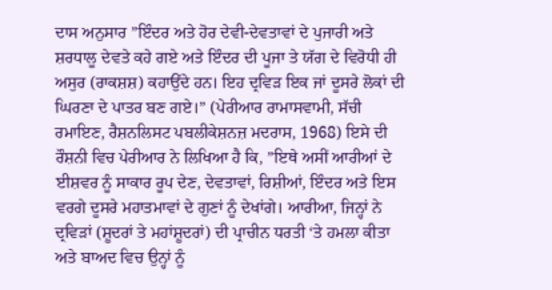ਦਾਸ ਅਨੁਸਾਰ ”ਇੰਦਰ ਅਤੇ ਹੋਰ ਦੇਵੀ-ਦੇਵਤਾਵਾਂ ਦੇ ਪੁਜਾਰੀ ਅਤੇ ਸ਼ਰਧਾਲੂ ਦੇਵਤੇ ਕਹੇ ਗਏ ਅਤੇ ਇੰਦਰ ਦੀ ਪੂਜਾ ਤੇ ਯੱਗ ਦੇ ਵਿਰੋਧੀ ਹੀ ਅਸੁਰ (ਰਾਕਸ਼ਸ਼) ਕਹਾਉਂਦੇ ਹਨ। ਇਹ ਦ੍ਰਵਿੜ ਇਕ ਜਾਂ ਦੂਸਰੇ ਲੋਕਾਂ ਦੀ ਘਿਰਣਾ ਦੇ ਪਾਤਰ ਬਣ ਗਏ।” (ਪੇਰੀਆਰ ਰਾਮਾਸਵਾਮੀ, ਸੱਚੀ ਰਮਾਇਣ, ਰੈਸ਼ਨਲਿਸਟ ਪਬਲੀਕੇਸ਼ਨਜ਼ ਮਦਰਾਸ, 1968) ਇਸੇ ਦੀ ਰੌਸ਼ਨੀ ਵਿਚ ਪੇਰੀਆਰ ਨੇ ਲਿਖਿਆ ਹੈ ਕਿ, ”ਇਥੇ ਅਸੀਂ ਆਰੀਆਂ ਦੇ ਈਸ਼ਵਰ ਨੂੰ ਸਾਕਾਰ ਰੂਪ ਦੇਣ, ਦੇਵਤਾਵਾਂ, ਰਿਸ਼ੀਆਂ, ਇੰਦਰ ਅਤੇ ਇਸ ਵਰਗੇ ਦੂਸਰੇ ਮਹਾਤਮਾਵਾਂ ਦੇ ਗੁਣਾਂ ਨੂੰ ਦੇਖਾਂਗੇ। ਆਰੀਆ, ਜਿਨ੍ਹਾਂ ਨੇ ਦ੍ਰਵਿੜਾਂ (ਸ਼ੂਦਰਾਂ ਤੇ ਮਹਾਂਸ਼ੂਦਰਾਂ) ਦੀ ਪ੍ਰਾਚੀਨ ਧਰਤੀ ‘ਤੇ ਹਮਲਾ ਕੀਤਾ ਅਤੇ ਬਾਅਦ ਵਿਚ ਉਨ੍ਹਾਂ ਨੂੰ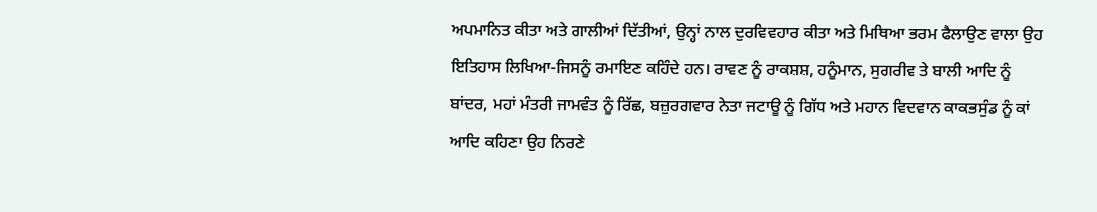ਅਪਮਾਨਿਤ ਕੀਤਾ ਅਤੇ ਗਾਲੀਆਂ ਦਿੱਤੀਆਂ, ਉਨ੍ਹਾਂ ਨਾਲ ਦੁਰਵਿਵਹਾਰ ਕੀਤਾ ਅਤੇ ਮਿਥਿਆ ਭਰਮ ਫੈਲਾਉਣ ਵਾਲਾ ਉਹ ਇਤਿਹਾਸ ਲਿਖਿਆ-ਜਿਸਨੂੰ ਰਮਾਇਣ ਕਹਿੰਦੇ ਹਨ। ਰਾਵਣ ਨੂੰ ਰਾਕਸ਼ਸ਼, ਹਨੂੰਮਾਨ, ਸੁਗਰੀਵ ਤੇ ਬਾਲੀ ਆਦਿ ਨੂੰ ਬਾਂਦਰ, ਮਹਾਂ ਮੰਤਰੀ ਜਾਮਵੰਤ ਨੂੰ ਰਿੱਛ, ਬਜ਼ੁਰਗਵਾਰ ਨੇਤਾ ਜਟਾਊ ਨੂੰ ਗਿੱਧ ਅਤੇ ਮਹਾਨ ਵਿਦਵਾਨ ਕਾਕਭਸੁੰਡ ਨੂੰ ਕਾਂ ਆਦਿ ਕਹਿਣਾ ਉਹ ਨਿਰਣੇ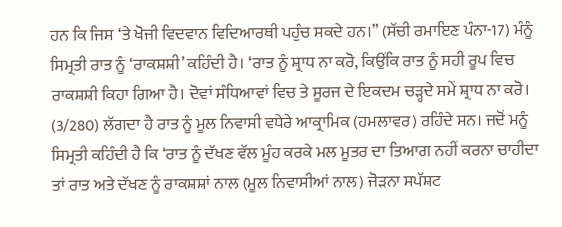ਹਨ ਕਿ ਜਿਸ ‘ਤੇ ਖੋਜੀ ਵਿਦਵਾਨ ਵਿਦਿਆਰਥੀ ਪਹੁੰਚ ਸਕਦੇ ਹਨ।” (ਸੱਚੀ ਰਮਾਇਣ ਪੰਨਾ-17) ਮੰਨੂੰ ਸਿਮ੍ਰਤੀ ਰਾਤ ਨੂੰ ‘ਰਾਕਸ਼ਸ਼ੀ’ ਕਹਿੰਦੀ ਹੈ। ‘ਰਾਤ ਨੂੰ ਸ਼੍ਰਾਧ ਨਾ ਕਰੋ, ਕਿਉਂਕਿ ਰਾਤ ਨੂੰ ਸਹੀ ਰੂਪ ਵਿਚ ਰਾਕਸ਼ਸ਼ੀ ਕਿਹਾ ਗਿਆ ਹੈ। ਦੋਵਾਂ ਸੰਧਿਆਵਾਂ ਵਿਚ ਤੇ ਸੂਰਜ ਦੇ ਇਕਦਮ ਚੜ੍ਹਦੇ ਸਮੇਂ ਸ਼੍ਰਾਧ ਨਾ ਕਰੋ। (3/280) ਲੱਗਦਾ ਹੈ ਰਾਤ ਨੂੰ ਮੂਲ ਨਿਵਾਸੀ ਵਧੇਰੇ ਆਕ੍ਰਾਮਿਕ (ਹਮਲਾਵਰ) ਰਹਿੰਦੇ ਸਨ। ਜਦੋਂ ਮਨੂੰ ਸਿਮ੍ਰਤੀ ਕਹਿੰਦੀ ਹੈ ਕਿ ‘ਰਾਤ ਨੂੰ ਦੱਖਣ ਵੱਲ ਮੂੰਹ ਕਰਕੇ ਮਲ ਮੂਤਰ ਦਾ ਤਿਆਗ ਨਹੀਂ ਕਰਨਾ ਚਾਹੀਦਾ ਤਾਂ ਰਾਤ ਅਤੇ ਦੱਖਣ ਨੂੰ ਰਾਕਸ਼ਸ਼ਾਂ ਨਾਲ (ਮੂਲ ਨਿਵਾਸੀਆਂ ਨਾਲ) ਜੋੜਨਾ ਸਪੱਸ਼ਟ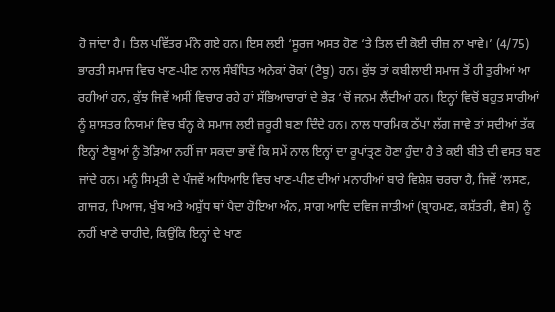ਹੋ ਜਾਂਦਾ ਹੈ। ਤਿਲ ਪਵਿੱਤਰ ਮੰਨੇ ਗਏ ਹਨ। ਇਸ ਲਈ ‘ਸੂਰਜ ਅਸਤ ਹੋਣ ‘ਤੇ ਤਿਲ ਦੀ ਕੋਈ ਚੀਜ਼ ਨਾ ਖਾਵੇ।’ (4/75)
ਭਾਰਤੀ ਸਮਾਜ ਵਿਚ ਖਾਣ-ਪੀਣ ਨਾਲ ਸੰਬੰਧਿਤ ਅਨੇਕਾਂ ਰੋਕਾਂ (ਟੈਬੂ) ਹਨ। ਕੁੱਝ ਤਾਂ ਕਬੀਲਾਈ ਸਮਾਜ ਤੋਂ ਹੀ ਤੁਰੀਆਂ ਆ ਰਹੀਆਂ ਹਨ, ਕੁੱਝ ਜਿਵੇਂ ਅਸੀਂ ਵਿਚਾਰ ਰਹੇ ਹਾਂ ਸੱਭਿਆਚਾਰਾਂ ਦੇ ਭੇੜ ‘ਚੋਂ ਜਨਮ ਲੈਂਦੀਆਂ ਹਨ। ਇਨ੍ਹਾਂ ਵਿਚੋਂ ਬਹੁਤ ਸਾਰੀਆਂ ਨੂੰ ਸ਼ਾਸਤਰ ਨਿਯਮਾਂ ਵਿਚ ਬੰਨ੍ਹ ਕੇ ਸਮਾਜ ਲਈ ਜ਼ਰੂਰੀ ਬਣਾ ਦਿੰਦੇ ਹਨ। ਨਾਲ ਧਾਰਮਿਕ ਠੱਪਾ ਲੱਗ ਜਾਵੇ ਤਾਂ ਸਦੀਆਂ ਤੱਕ ਇਨ੍ਹਾਂ ਟੈਬੂਆਂ ਨੂੰ ਤੋੜਿਆ ਨਹੀਂ ਜਾ ਸਕਦਾ ਭਾਵੇਂ ਕਿ ਸਮੇਂ ਨਾਲ ਇਨ੍ਹਾਂ ਦਾ ਰੂਪਾਂਤ੍ਰਣ ਹੋਣਾ ਹੁੰਦਾ ਹੈ ਤੇ ਕਈ ਬੀਤੇ ਦੀ ਵਸਤ ਬਣ ਜਾਂਦੇ ਹਨ। ਮਨੂੰ ਸਿਮ੍ਰਤੀ ਦੇ ਪੰਜਵੇਂ ਅਧਿਆਇ ਵਿਚ ਖਾਣ-ਪੀਣ ਦੀਆਂ ਮਨਾਹੀਆਂ ਬਾਰੇ ਵਿਸ਼ੇਸ਼ ਚਰਚਾ ਹੈ, ਜਿਵੇਂ ‘ਲਸਣ, ਗਾਜਰ, ਪਿਆਜ, ਖੁੰਬ ਅਤੇ ਅਸ਼ੁੱਧ ਥਾਂ ਪੈਦਾ ਹੋਇਆ ਅੰਨ, ਸਾਗ ਆਦਿ ਦਵਿਜ ਜਾਤੀਆਂ (ਬ੍ਰਾਹਮਣ, ਕਸ਼ੱਤਰੀ, ਵੈਸ਼) ਨੂੰ ਨਹੀਂ ਖਾਣੇ ਚਾਹੀਦੇ, ਕਿਉਂਕਿ ਇਨ੍ਹਾਂ ਦੇ ਖਾਣ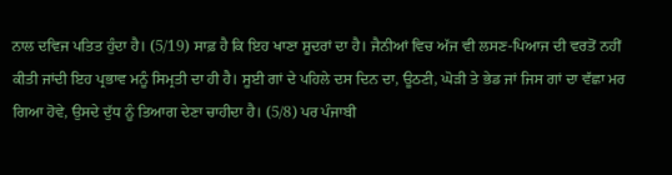ਨਾਲ ਦਵਿਜ ਪਤਿਤ ਹੁੰਦਾ ਹੈ। (5/19) ਸਾਫ਼ ਹੈ ਕਿ ਇਹ ਖਾਣਾ ਸ਼ੂਦਰਾਂ ਦਾ ਹੈ। ਜੈਨੀਆਂ ਵਿਚ ਅੱਜ ਵੀ ਲਸਣ-ਪਿਆਜ ਦੀ ਵਰਤੋਂ ਨਹੀਂ ਕੀਤੀ ਜਾਂਦੀ ਇਹ ਪ੍ਰਭਾਵ ਮਨੂੰ ਸਿਮ੍ਰਤੀ ਦਾ ਹੀ ਹੈ। ਸੂਈ ਗਾਂ ਦੇ ਪਹਿਲੇ ਦਸ ਦਿਨ ਦਾ, ਊਠਣੀ, ਘੋੜੀ ਤੇ ਭੇਡ ਜਾਂ ਜਿਸ ਗਾਂ ਦਾ ਵੱਛਾ ਮਰ ਗਿਆ ਹੋਵੇ, ਉਸਦੇ ਦੁੱਧ ਨੂੰ ਤਿਆਗ ਦੇਣਾ ਚਾਹੀਦਾ ਹੈ। (5/8) ਪਰ ਪੰਜਾਬੀ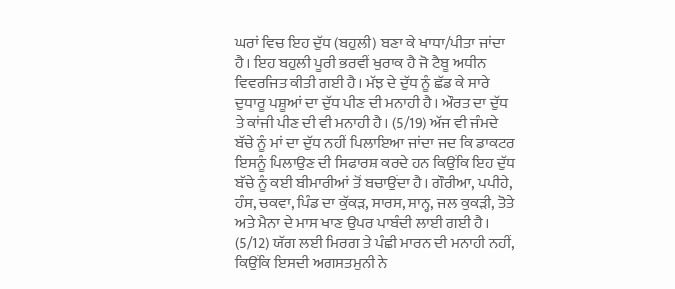ਘਰਾਂ ਵਿਚ ਇਹ ਦੁੱਧ (ਬਹੁਲੀ) ਬਣਾ ਕੇ ਖਾਧਾ/ਪੀਤਾ ਜਾਂਦਾ ਹੈ। ਇਹ ਬਹੁਲੀ ਪੂਰੀ ਭਰਵੀਂ ਖੁਰਾਕ ਹੈ ਜੋ ਟੈਬੂ ਅਧੀਨ ਵਿਵਰਜਿਤ ਕੀਤੀ ਗਈ ਹੈ। ਮੱਝ ਦੇ ਦੁੱਧ ਨੂੰ ਛੱਡ ਕੇ ਸਾਰੇ ਦੁਧਾਰੂ ਪਸ਼ੂਆਂ ਦਾ ਦੁੱਧ ਪੀਣ ਦੀ ਮਨਾਹੀ ਹੈ। ਔਰਤ ਦਾ ਦੁੱਧ ਤੇ ਕਾਂਜੀ ਪੀਣ ਦੀ ਵੀ ਮਨਾਹੀ ਹੈ। (5/19) ਅੱਜ ਵੀ ਜੰਮਦੇ ਬੱਚੇ ਨੂੰ ਮਾਂ ਦਾ ਦੁੱਧ ਨਹੀਂ ਪਿਲਾਇਆ ਜਾਂਦਾ ਜਦ ਕਿ ਡਾਕਟਰ ਇਸਨੂੰ ਪਿਲਾਉਣ ਦੀ ਸਿਫਾਰਸ਼ ਕਰਦੇ ਹਨ ਕਿਉਂਕਿ ਇਹ ਦੁੱਧ ਬੱਚੇ ਨੂੰ ਕਈ ਬੀਮਾਰੀਆਂ ਤੋਂ ਬਚਾਉਂਦਾ ਹੈ। ਗੌਰੀਆ, ਪਪੀਹੇ, ਹੰਸ, ਚਕਵਾ, ਪਿੰਡ ਦਾ ਕੁੱਕੜ, ਸਾਰਸ, ਸਾਨ੍ਹ, ਜਲ ਕੁਕੜੀ, ਤੋਤੇ ਅਤੇ ਮੈਨਾ ਦੇ ਮਾਸ ਖਾਣ ਉਪਰ ਪਾਬੰਦੀ ਲਾਈ ਗਈ ਹੈ। (5/12) ਯੱਗ ਲਈ ਮਿਰਗ ਤੇ ਪੰਛੀ ਮਾਰਨ ਦੀ ਮਨਾਹੀ ਨਹੀਂ, ਕਿਉਂਕਿ ਇਸਦੀ ਅਗਸਤਮੁਨੀ ਨੇ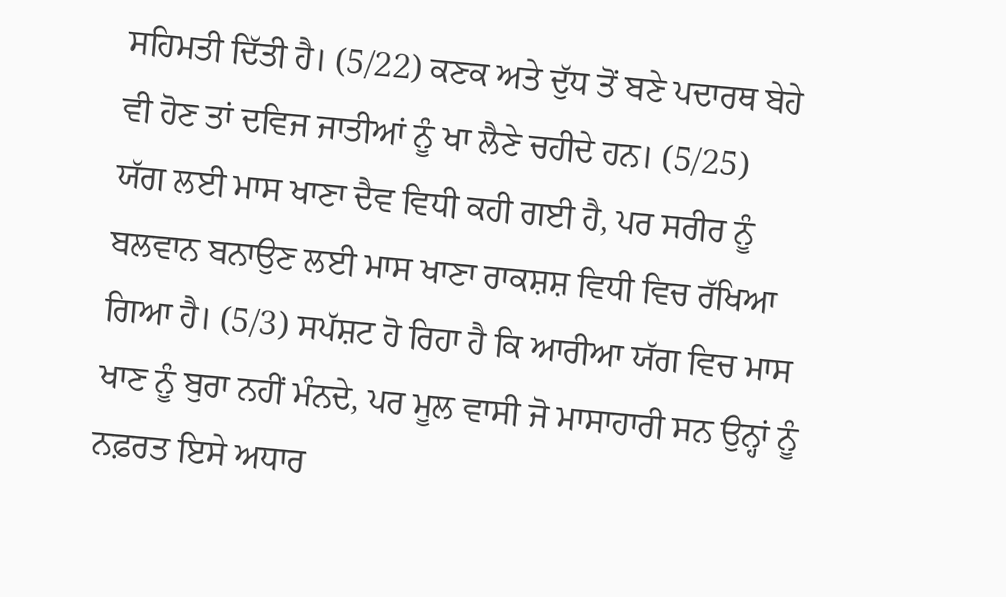ਸਹਿਮਤੀ ਦਿੱਤੀ ਹੈ। (5/22) ਕਣਕ ਅਤੇ ਦੁੱਧ ਤੋਂ ਬਣੇ ਪਦਾਰਥ ਬੇਹੇ ਵੀ ਹੋਣ ਤਾਂ ਦਵਿਜ ਜਾਤੀਆਂ ਨੂੰ ਖਾ ਲੈਣੇ ਚਹੀਦੇ ਹਨ। (5/25)
ਯੱਗ ਲਈ ਮਾਸ ਖਾਣਾ ਦੈਵ ਵਿਧੀ ਕਹੀ ਗਈ ਹੈ, ਪਰ ਸਰੀਰ ਨੂੰ ਬਲਵਾਨ ਬਨਾਉਣ ਲਈ ਮਾਸ ਖਾਣਾ ਰਾਕਸ਼ਸ਼ ਵਿਧੀ ਵਿਚ ਰੱਖਿਆ ਗਿਆ ਹੈ। (5/3) ਸਪੱਸ਼ਟ ਹੋ ਰਿਹਾ ਹੈ ਕਿ ਆਰੀਆ ਯੱਗ ਵਿਚ ਮਾਸ ਖਾਣ ਨੂੰ ਬੁਰਾ ਨਹੀਂ ਮੰਨਦੇ, ਪਰ ਮੂਲ ਵਾਸੀ ਜੋ ਮਾਸਾਹਾਰੀ ਸਨ ਉਨ੍ਹਾਂ ਨੂੰ ਨਫ਼ਰਤ ਇਸੇ ਅਧਾਰ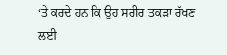‘ਤੇ ਕਰਦੇ ਹਨ ਕਿ ਉਹ ਸਰੀਰ ਤਕੜਾ ਰੱਖਣ ਲਈ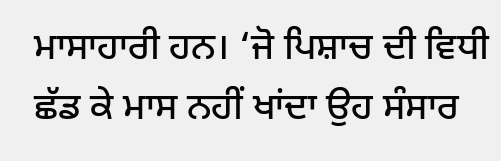ਮਾਸਾਹਾਰੀ ਹਨ। ‘ਜੋ ਪਿਸ਼ਾਚ ਦੀ ਵਿਧੀ ਛੱਡ ਕੇ ਮਾਸ ਨਹੀਂ ਖਾਂਦਾ ਉਹ ਸੰਸਾਰ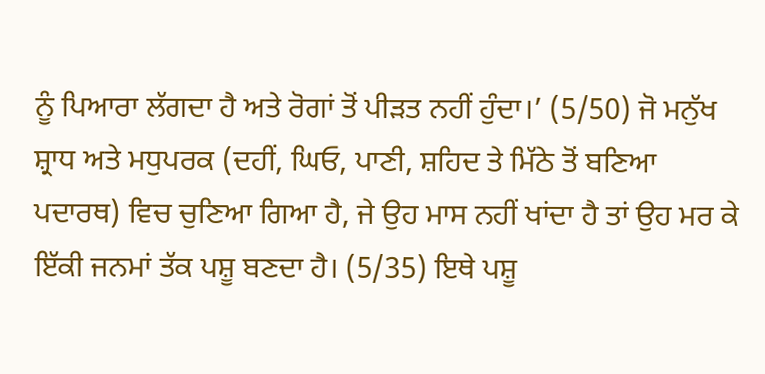ਨੂੰ ਪਿਆਰਾ ਲੱਗਦਾ ਹੈ ਅਤੇ ਰੋਗਾਂ ਤੋਂ ਪੀੜਤ ਨਹੀਂ ਹੁੰਦਾ।’ (5/50) ਜੋ ਮਨੁੱਖ ਸ਼੍ਰਾਧ ਅਤੇ ਮਧੁਪਰਕ (ਦਹੀਂ, ਘਿਓ, ਪਾਣੀ, ਸ਼ਹਿਦ ਤੇ ਮਿੱਠੇ ਤੋਂ ਬਣਿਆ ਪਦਾਰਥ) ਵਿਚ ਚੁਣਿਆ ਗਿਆ ਹੈ, ਜੇ ਉਹ ਮਾਸ ਨਹੀਂ ਖਾਂਦਾ ਹੈ ਤਾਂ ਉਹ ਮਰ ਕੇ ਇੱਕੀ ਜਨਮਾਂ ਤੱਕ ਪਸ਼ੂ ਬਣਦਾ ਹੈ। (5/35) ਇਥੇ ਪਸ਼ੂ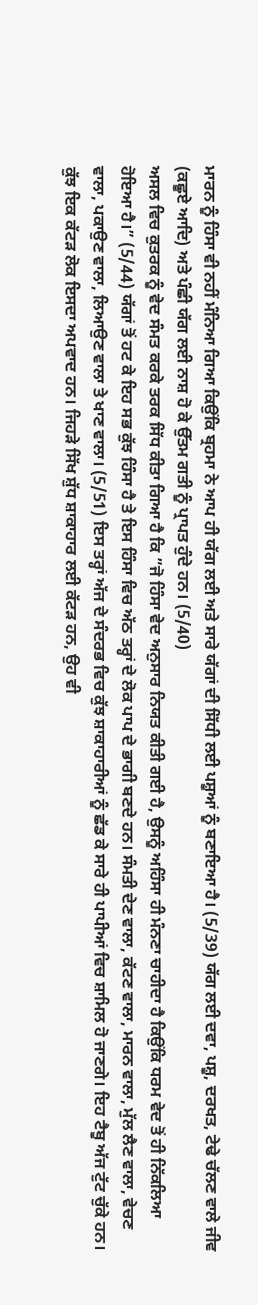ਮਾਰਨ ਨੂੰ ਹਿੰਸਾ ਵੀ ਨਹੀਂ ਮੰਨਿਆ ਗਿਆ ਕਿਉਂਕਿ ਬ੍ਰਹਮਾ ਨੇ ਆਪ ਹੀ ਯੱਗ ਲਈ ਅਤੇ ਸਾਰੇ ਯੱਗਾਂ ਦੀ ਸਿੱਧੀ ਲਈ ਪਸ਼ੂਆਂ ਨੂੰ ਬਣਾਇਆ ਹੈ। (5/39) ਯੱਗ ਲਈ ਦਵਾ, ਪਸ਼ੂ, ਦਰਖਤ, ਟੇਢੇ ਚੱਲਣ ਵਾਲੇ ਜੀਵ (ਕਛੂਏ ਆਦਿ) ਅਤੇ ਪੰਛੀ ਯੱਗ ਲਈ ਨਾਸ਼ ਹੋ ਕੇ ਉੱਤਮ ਗਤੀ ਨੂੰ ਪ੍ਰਾਪਤ ਹੁੰਦੇ ਹਨ। (5/40)
ਅਸਲ ਵਿਚ ਕੁਤਰਕ ਨੂੰ ਵੇਦ ਸੰਮਤ ਕਰਕੇ ਤਰਕ ਸਿੱਧ ਕੀਤਾ ਗਿਆ ਹੈ ਕਿ ”ਜੋ ਹਿੰਸਾ ਵੇਦ ਅਨੁਸਾਰ ਨਿਯਤ ਕੀਤੀ ਗਈ ਹੈ, ਉਸਨੂੰ ਅਹਿੰਸਾ ਹੀ ਮੰਨਣਾ ਚਾਹੀਦਾ ਹੈ ਕਿਉਂਕਿ ਧਰਮ ਵੇਦ ਤੋਂ ਹੀ ਨਿੱਕਲਿਆ ਹੋਇਆ ਹੈ।” (5/44) ਯੱਗਾਂ ਤੋਂ ਹਟ ਕੇ ਇਹ ਸਭ ਕੁੱਝ ਹਿੰਸਾ ਹੈ ਤੇ ਇਸ ਹਿੰਸਾ ਵਿਚ ਅੱਠ ਤਰ੍ਹਾਂ ਦੇ ਲੋਕ ਪਾਪ ਦੇ ਭਾਗੀ ਬਣਦੇ ਹਨ। ਸੰਮਤੀ ਦੇਣ ਵਾਲਾ, ਕੱਟਣ ਵਾਲਾ, ਮਾਰਨ ਵਾਲਾ, ਮੁੱਲ ਲੈਣ ਵਾਲਾ, ਵੇਚਣ ਵਾਲਾ, ਪਕਾਉਣ ਵਾਲਾ, ਲਿਆਉਣ ਵਾਲਾ ਤੇ ਖਾਣ ਵਾਲਾ। (5/51) ਇਸ ਤਰ੍ਹਾਂ ਅੱਜ ਦੇ ਸੰਦਰਭ ਵਿਚ ਕੁੱਝ ਸ਼ਾਕਾਹਾਰੀਆਂ ਨੂੰ ਛੱਡ ਕੇ ਸਾਰੇ ਹੀ ਪਾਪੀਆਂ ਵਿਚ ਸ਼ਾਮਿਲ ਹੋ ਜਾਣਗੇ। ਇਹ ਟੈਬੂ ਅੱਜ ਟੁੱਟ ਚੁੱਕੇ ਹਨ। ਕੁੱਝ ਇਕ ਕੱਟੜ ਲੋਕ ਇਸਦਾ ਅਪਵਾਦ ਹਨ। ਜਿਹੜੇ ਸਿੱਖ ਸ਼ੁੱਧ ਸ਼ਾਕਾਹਾਰ ਲਈ ਕੱਟੜ ਹਨ, ਉਹ ਵੀ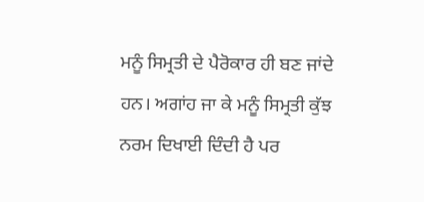ਮਨੂੰ ਸਿਮ੍ਰਤੀ ਦੇ ਪੈਰੋਕਾਰ ਹੀ ਬਣ ਜਾਂਦੇ ਹਨ। ਅਗਾਂਹ ਜਾ ਕੇ ਮਨੂੰ ਸਿਮ੍ਰਤੀ ਕੁੱਝ ਨਰਮ ਦਿਖਾਈ ਦਿੰਦੀ ਹੈ ਪਰ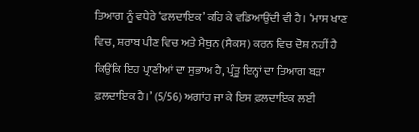ਤਿਆਗ ਨੂੰ ਵਧੇਰੇ ‘ਫਲਦਾਇਕ’ ਕਹਿ ਕੇ ਵਡਿਆਉਂਦੀ ਵੀ ਹੈ। ‘ਮਾਸ ਖਾਣ ਵਿਚ, ਸ਼ਰਾਬ ਪੀਣ ਵਿਚ ਅਤੇ ਮੈਥੁਨ (ਸੈਕਸ) ਕਰਨ ਵਿਚ ਦੋਸ਼ ਨਹੀਂ ਹੈ ਕਿਉਂਕਿ ਇਹ ਪ੍ਰਾਣੀਆਂ ਦਾ ਸੁਭਾਅ ਹੈ, ਪ੍ਰੰਤੂ ਇਨ੍ਹਾਂ ਦਾ ਤਿਆਗ ਬੜਾ ਫ਼ਲਦਾਇਕ ਹੈ।’ (5/56) ਅਗਾਂਹ ਜਾ ਕੇ ਇਸ ਫ਼ਲਦਾਇਕ ਲਈ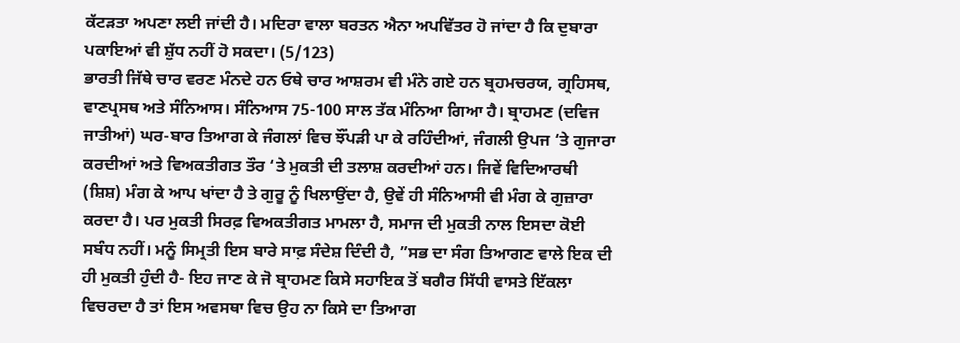ਕੱਟੜਤਾ ਅਪਣਾ ਲਈ ਜਾਂਦੀ ਹੈ। ਮਦਿਰਾ ਵਾਲਾ ਬਰਤਨ ਐਨਾ ਅਪਵਿੱਤਰ ਹੋ ਜਾਂਦਾ ਹੈ ਕਿ ਦੁਬਾਰਾ ਪਕਾਇਆਂ ਵੀ ਸ਼ੁੱਧ ਨਹੀਂ ਹੋ ਸਕਦਾ। (5/123)
ਭਾਰਤੀ ਜਿੱਥੇ ਚਾਰ ਵਰਣ ਮੰਨਦੇ ਹਨ ਓਥੇ ਚਾਰ ਆਸ਼ਰਮ ਵੀ ਮੰਨੇ ਗਏ ਹਨ ਬ੍ਰਹਮਚਰਯ, ਗ੍ਰਹਿਸਥ, ਵਾਣਪ੍ਰਸਥ ਅਤੇ ਸੰਨਿਆਸ। ਸੰਨਿਆਸ 75-100 ਸਾਲ ਤੱਕ ਮੰਨਿਆ ਗਿਆ ਹੈ। ਬ੍ਰਾਹਮਣ (ਦਵਿਜ ਜਾਤੀਆਂ) ਘਰ-ਬਾਰ ਤਿਆਗ ਕੇ ਜੰਗਲਾਂ ਵਿਚ ਝੌਂਪੜੀ ਪਾ ਕੇ ਰਹਿੰਦੀਆਂ, ਜੰਗਲੀ ਉਪਜ ‘ਤੇ ਗੁਜਾਰਾ ਕਰਦੀਆਂ ਅਤੇ ਵਿਅਕਤੀਗਤ ਤੌਰ ‘ਤੇ ਮੁਕਤੀ ਦੀ ਤਲਾਸ਼ ਕਰਦੀਆਂ ਹਨ। ਜਿਵੇਂ ਵਿਦਿਆਰਥੀ (ਸ਼ਿਸ਼) ਮੰਗ ਕੇ ਆਪ ਖਾਂਦਾ ਹੈ ਤੇ ਗੁਰੂ ਨੂੰ ਖਿਲਾਉਂਦਾ ਹੈ, ਉਵੇਂ ਹੀ ਸੰਨਿਆਸੀ ਵੀ ਮੰਗ ਕੇ ਗੁਜ਼ਾਰਾ ਕਰਦਾ ਹੈ। ਪਰ ਮੁਕਤੀ ਸਿਰਫ਼ ਵਿਅਕਤੀਗਤ ਮਾਮਲਾ ਹੈ, ਸਮਾਜ ਦੀ ਮੁਕਤੀ ਨਾਲ ਇਸਦਾ ਕੋਈ ਸਬੰਧ ਨਹੀਂ। ਮਨੂੰ ਸਿਮ੍ਰਤੀ ਇਸ ਬਾਰੇ ਸਾਫ਼ ਸੰਦੇਸ਼ ਦਿੰਦੀ ਹੈ, ”ਸਭ ਦਾ ਸੰਗ ਤਿਆਗਣ ਵਾਲੇ ਇਕ ਦੀ ਹੀ ਮੁਕਤੀ ਹੁੰਦੀ ਹੈ- ਇਹ ਜਾਣ ਕੇ ਜੋ ਬ੍ਰਾਹਮਣ ਕਿਸੇ ਸਹਾਇਕ ਤੋਂ ਬਗੈਰ ਸਿੱਧੀ ਵਾਸਤੇ ਇੱਕਲਾ ਵਿਚਰਦਾ ਹੈ ਤਾਂ ਇਸ ਅਵਸਥਾ ਵਿਚ ਉਹ ਨਾ ਕਿਸੇ ਦਾ ਤਿਆਗ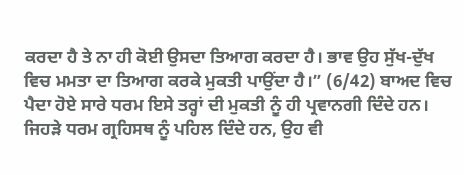ਕਰਦਾ ਹੈ ਤੇ ਨਾ ਹੀ ਕੋਈ ਉਸਦਾ ਤਿਆਗ ਕਰਦਾ ਹੈ। ਭਾਵ ਉਹ ਸੁੱਖ-ਦੁੱਖ ਵਿਚ ਮਮਤਾ ਦਾ ਤਿਆਗ ਕਰਕੇ ਮੁਕਤੀ ਪਾਉਂਦਾ ਹੈ।” (6/42) ਬਾਅਦ ਵਿਚ ਪੈਦਾ ਹੋਏ ਸਾਰੇ ਧਰਮ ਇਸੇ ਤਰ੍ਹਾਂ ਦੀ ਮੁਕਤੀ ਨੂੰ ਹੀ ਪ੍ਰਵਾਨਗੀ ਦਿੰਦੇ ਹਨ। ਜਿਹੜੇ ਧਰਮ ਗ੍ਰਹਿਸਥ ਨੂੰ ਪਹਿਲ ਦਿੰਦੇ ਹਨ, ਉਹ ਵੀ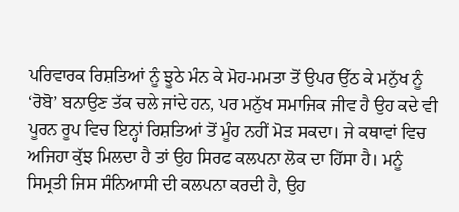ਪਰਿਵਾਰਕ ਰਿਸ਼ਤਿਆਂ ਨੂੰ ਝੂਠੇ ਮੰਨ ਕੇ ਮੋਹ-ਮਮਤਾ ਤੋਂ ਉਪਰ ਉੱਠ ਕੇ ਮਨੁੱਖ ਨੂੰ ‘ਰੋਬੋ’ ਬਨਾਉਣ ਤੱਕ ਚਲੇ ਜਾਂਦੇ ਹਨ, ਪਰ ਮਨੁੱਖ ਸਮਾਜਿਕ ਜੀਵ ਹੈ ਉਹ ਕਦੇ ਵੀ ਪੂਰਨ ਰੂਪ ਵਿਚ ਇਨ੍ਹਾਂ ਰਿਸ਼ਤਿਆਂ ਤੋਂ ਮੂੰਹ ਨਹੀਂ ਮੋੜ ਸਕਦਾ। ਜੇ ਕਥਾਵਾਂ ਵਿਚ ਅਜਿਹਾ ਕੁੱਝ ਮਿਲਦਾ ਹੈ ਤਾਂ ਉਹ ਸਿਰਫ ਕਲਪਨਾ ਲੋਕ ਦਾ ਹਿੱਸਾ ਹੈ। ਮਨੂੰ ਸਿਮ੍ਰਤੀ ਜਿਸ ਸੰਨਿਆਸੀ ਦੀ ਕਲਪਨਾ ਕਰਦੀ ਹੈ, ਉਹ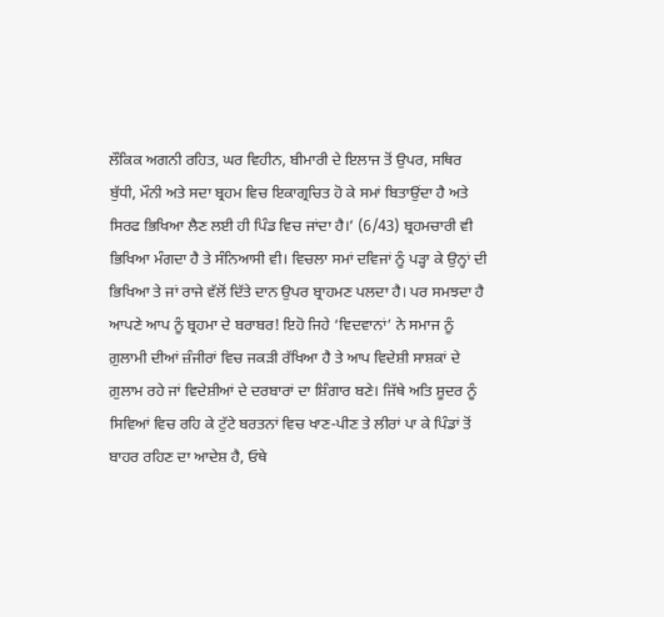ਲੌਕਿਕ ਅਗਨੀ ਰਹਿਤ, ਘਰ ਵਿਹੀਨ, ਬੀਮਾਰੀ ਦੇ ਇਲਾਜ ਤੋਂ ਉਪਰ, ਸਥਿਰ ਬੁੱਧੀ, ਮੌਨੀ ਅਤੇ ਸਦਾ ਬ੍ਰਹਮ ਵਿਚ ਇਕਾਗ੍ਰਚਿਤ ਹੋ ਕੇ ਸਮਾਂ ਬਿਤਾਉਂਦਾ ਹੈ ਅਤੇ ਸਿਰਫ ਭਿਖਿਆ ਲੈਣ ਲਈ ਹੀ ਪਿੰਡ ਵਿਚ ਜਾਂਦਾ ਹੈ।’ (6/43) ਬ੍ਰਹਮਚਾਰੀ ਵੀ ਭਿਖਿਆ ਮੰਗਦਾ ਹੈ ਤੇ ਸੰਨਿਆਸੀ ਵੀ। ਵਿਚਲਾ ਸਮਾਂ ਦਵਿਜਾਂ ਨੂੰ ਪੜ੍ਹਾ ਕੇ ਉਨ੍ਹਾਂ ਦੀ ਭਿਖਿਆ ਤੇ ਜਾਂ ਰਾਜੇ ਵੱਲੋਂ ਦਿੱਤੇ ਦਾਨ ਉਪਰ ਬ੍ਰਾਹਮਣ ਪਲਦਾ ਹੈ। ਪਰ ਸਮਝਦਾ ਹੈ ਆਪਣੇ ਆਪ ਨੂੰ ਬ੍ਰਹਮਾ ਦੇ ਬਰਾਬਰ! ਇਹੋ ਜਿਹੇ ‘ਵਿਦਵਾਨਾਂ’ ਨੇ ਸਮਾਜ ਨੂੰ ਗ਼ੁਲਾਮੀ ਦੀਆਂ ਜ਼ੰਜੀਰਾਂ ਵਿਚ ਜਕੜੀ ਰੱਖਿਆ ਹੈ ਤੇ ਆਪ ਵਿਦੇਸ਼ੀ ਸਾਸ਼ਕਾਂ ਦੇ ਗ਼ੁਲਾਮ ਰਹੇ ਜਾਂ ਵਿਦੇਸ਼ੀਆਂ ਦੇ ਦਰਬਾਰਾਂ ਦਾ ਸ਼ਿੰਗਾਰ ਬਣੇ। ਜਿੱਥੇ ਅਤਿ ਸ਼ੂਦਰ ਨੂੰ ਸਿਵਿਆਂ ਵਿਚ ਰਹਿ ਕੇ ਟੁੱਟੇ ਬਰਤਨਾਂ ਵਿਚ ਖਾਣ-ਪੀਣ ਤੇ ਲੀਰਾਂ ਪਾ ਕੇ ਪਿੰਡਾਂ ਤੋਂ ਬਾਹਰ ਰਹਿਣ ਦਾ ਆਦੇਸ਼ ਹੈ, ਓਥੇ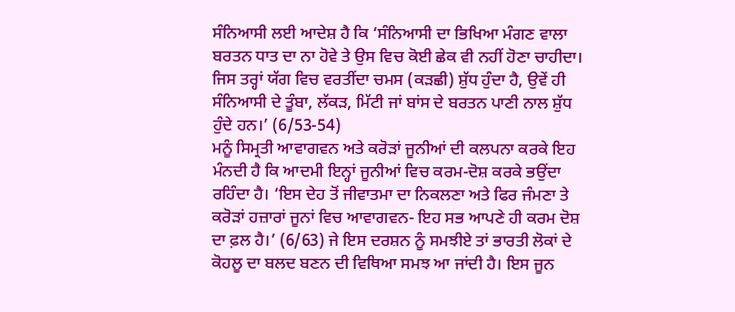ਸੰਨਿਆਸੀ ਲਈ ਆਦੇਸ਼ ਹੈ ਕਿ ‘ਸੰਨਿਆਸੀ ਦਾ ਭਿਖਿਆ ਮੰਗਣ ਵਾਲਾ ਬਰਤਨ ਧਾਤ ਦਾ ਨਾ ਹੋਵੇ ਤੇ ਉਸ ਵਿਚ ਕੋਈ ਛੇਕ ਵੀ ਨਹੀਂ ਹੋਣਾ ਚਾਹੀਦਾ। ਜਿਸ ਤਰ੍ਹਾਂ ਯੱਗ ਵਿਚ ਵਰਤੀਂਦਾ ਚਮਸ (ਕੜਛੀ) ਸ਼ੁੱਧ ਹੁੰਦਾ ਹੈ, ਉਵੇਂ ਹੀ ਸੰਨਿਆਸੀ ਦੇ ਤੂੰਬਾ, ਲੱਕੜ, ਮਿੱਟੀ ਜਾਂ ਬਾਂਸ ਦੇ ਬਰਤਨ ਪਾਣੀ ਨਾਲ ਸ਼ੁੱਧ ਹੁੰਦੇ ਹਨ।’ (6/53-54)
ਮਨੂੰ ਸਿਮ੍ਰਤੀ ਆਵਾਗਵਨ ਅਤੇ ਕਰੋੜਾਂ ਜੂਨੀਆਂ ਦੀ ਕਲਪਨਾ ਕਰਕੇ ਇਹ ਮੰਨਦੀ ਹੈ ਕਿ ਆਦਮੀ ਇਨ੍ਹਾਂ ਜੂਨੀਆਂ ਵਿਚ ਕਰਮ-ਦੋਸ਼ ਕਰਕੇ ਭਉਂਦਾ ਰਹਿੰਦਾ ਹੈ। ‘ਇਸ ਦੇਹ ਤੋਂ ਜੀਵਾਤਮਾ ਦਾ ਨਿਕਲਣਾ ਅਤੇ ਫਿਰ ਜੰਮਣਾ ਤੇ ਕਰੋੜਾਂ ਹਜ਼ਾਰਾਂ ਜੂਨਾਂ ਵਿਚ ਆਵਾਗਵਨ- ਇਹ ਸਭ ਆਪਣੇ ਹੀ ਕਰਮ ਦੋਸ਼ ਦਾ ਫ਼ਲ ਹੈ।’ (6/63) ਜੇ ਇਸ ਦਰਸ਼ਨ ਨੂੰ ਸਮਝੀਏ ਤਾਂ ਭਾਰਤੀ ਲੋਕਾਂ ਦੇ ਕੋਹਲੂ ਦਾ ਬਲਦ ਬਣਨ ਦੀ ਵਿਥਿਆ ਸਮਝ ਆ ਜਾਂਦੀ ਹੈ। ਇਸ ਜੂਨ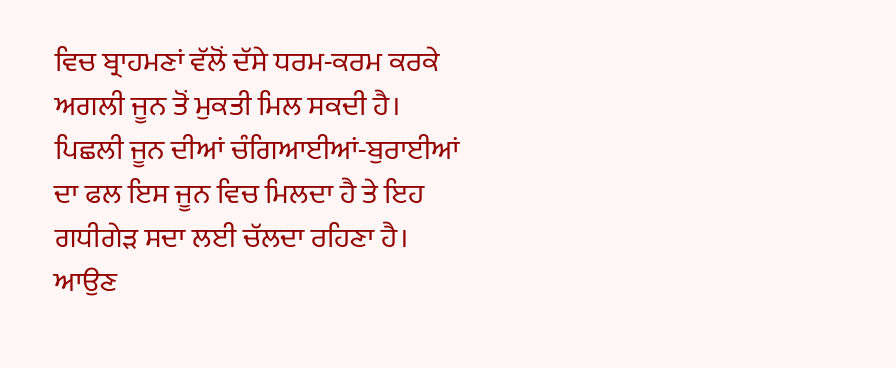ਵਿਚ ਬ੍ਰਾਹਮਣਾਂ ਵੱਲੋਂ ਦੱਸੇ ਧਰਮ-ਕਰਮ ਕਰਕੇ ਅਗਲੀ ਜੂਨ ਤੋਂ ਮੁਕਤੀ ਮਿਲ ਸਕਦੀ ਹੈ। ਪਿਛਲੀ ਜੂਨ ਦੀਆਂ ਚੰਗਿਆਈਆਂ-ਬੁਰਾਈਆਂ ਦਾ ਫਲ ਇਸ ਜੂਨ ਵਿਚ ਮਿਲਦਾ ਹੈ ਤੇ ਇਹ ਗਧੀਗੇੜ ਸਦਾ ਲਈ ਚੱਲਦਾ ਰਹਿਣਾ ਹੈ। ਆਉਣ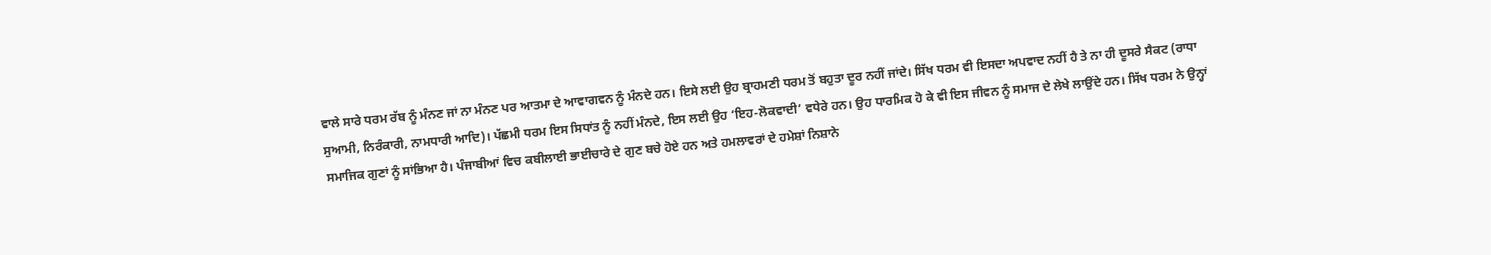ਵਾਲੇ ਸਾਰੇ ਧਰਮ ਰੱਬ ਨੂੰ ਮੰਨਣ ਜਾਂ ਨਾ ਮੰਨਣ ਪਰ ਆਤਮਾ ਦੇ ਆਵਾਗਵਨ ਨੂੰ ਮੰਨਦੇ ਹਨ। ਇਸੇ ਲਈ ਉਹ ਬ੍ਰਾਹਮਣੀ ਧਰਮ ਤੋਂ ਬਹੁਤਾ ਦੂਰ ਨਹੀਂ ਜਾਂਦੇ। ਸਿੱਖ ਧਰਮ ਵੀ ਇਸਦਾ ਅਪਵਾਦ ਨਹੀਂ ਹੈ ਤੇ ਨਾ ਹੀ ਦੂਸਰੇ ਸੈਕਟ (ਰਾਧਾ ਸੁਆਮੀ, ਨਿਰੰਕਾਰੀ, ਨਾਮਧਾਰੀ ਆਦਿ)। ਪੱਛਮੀ ਧਰਮ ਇਸ ਸਿਧਾਂਤ ਨੂੰ ਨਹੀਂ ਮੰਨਦੇ, ਇਸ ਲਈ ਉਹ ‘ਇਹ-ਲੋਕਵਾਦੀ’ ਵਧੇਰੇ ਹਨ। ਉਹ ਧਾਰਮਿਕ ਹੋ ਕੇ ਵੀ ਇਸ ਜੀਵਨ ਨੂੰ ਸਮਾਜ ਦੇ ਲੇਖੇ ਲਾਉਂਦੇ ਹਨ। ਸਿੱਖ ਧਰਮ ਨੇ ਉਨ੍ਹਾਂ ਸਮਾਜਿਕ ਗੁਣਾਂ ਨੂੰ ਸਾਂਭਿਆ ਹੈ। ਪੰਜਾਬੀਆਂ ਵਿਚ ਕਬੀਲਾਈ ਭਾਈਚਾਰੇ ਦੇ ਗੁਣ ਬਚੇ ਹੋਏ ਹਨ ਅਤੇ ਹਮਲਾਵਰਾਂ ਦੇ ਹਮੇਸ਼ਾਂ ਨਿਸ਼ਾਨੇ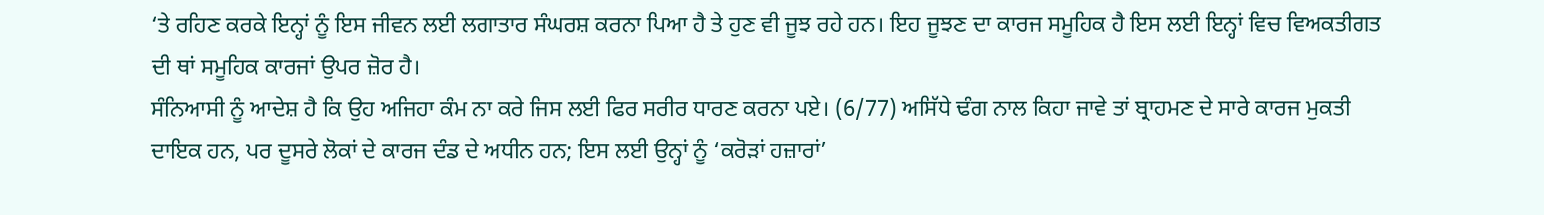‘ਤੇ ਰਹਿਣ ਕਰਕੇ ਇਨ੍ਹਾਂ ਨੂੰ ਇਸ ਜੀਵਨ ਲਈ ਲਗਾਤਾਰ ਸੰਘਰਸ਼ ਕਰਨਾ ਪਿਆ ਹੈ ਤੇ ਹੁਣ ਵੀ ਜੂਝ ਰਹੇ ਹਨ। ਇਹ ਜੂਝਣ ਦਾ ਕਾਰਜ ਸਮੂਹਿਕ ਹੈ ਇਸ ਲਈ ਇਨ੍ਹਾਂ ਵਿਚ ਵਿਅਕਤੀਗਤ ਦੀ ਥਾਂ ਸਮੂਹਿਕ ਕਾਰਜਾਂ ਉਪਰ ਜ਼ੋਰ ਹੈ।
ਸੰਨਿਆਸੀ ਨੂੰ ਆਦੇਸ਼ ਹੈ ਕਿ ਉਹ ਅਜਿਹਾ ਕੰਮ ਨਾ ਕਰੇ ਜਿਸ ਲਈ ਫਿਰ ਸਰੀਰ ਧਾਰਣ ਕਰਨਾ ਪਏ। (6/77) ਅਸਿੱਧੇ ਢੰਗ ਨਾਲ ਕਿਹਾ ਜਾਵੇ ਤਾਂ ਬ੍ਰਾਹਮਣ ਦੇ ਸਾਰੇ ਕਾਰਜ ਮੁਕਤੀ ਦਾਇਕ ਹਨ, ਪਰ ਦੂਸਰੇ ਲੋਕਾਂ ਦੇ ਕਾਰਜ ਦੰਡ ਦੇ ਅਧੀਨ ਹਨ; ਇਸ ਲਈ ਉਨ੍ਹਾਂ ਨੂੰ ‘ਕਰੋੜਾਂ ਹਜ਼ਾਰਾਂ’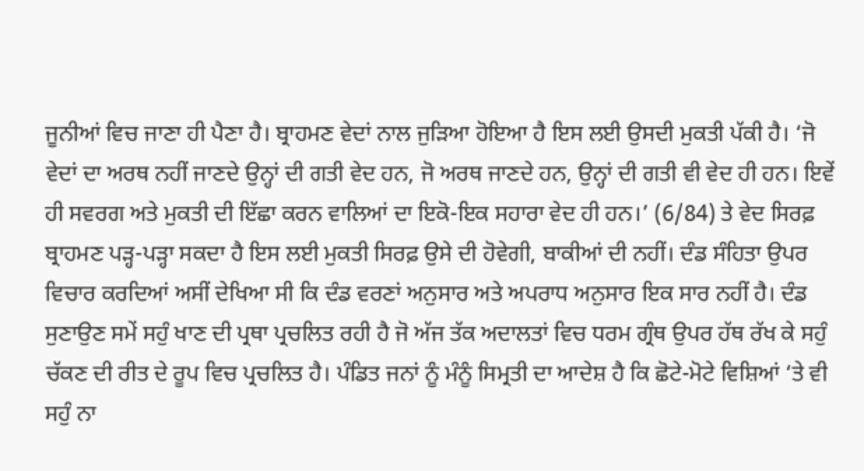ਜੂਨੀਆਂ ਵਿਚ ਜਾਣਾ ਹੀ ਪੈਣਾ ਹੈ। ਬ੍ਰਾਹਮਣ ਵੇਦਾਂ ਨਾਲ ਜੁੜਿਆ ਹੋਇਆ ਹੈ ਇਸ ਲਈ ਉਸਦੀ ਮੁਕਤੀ ਪੱਕੀ ਹੈ। ‘ਜੋ ਵੇਦਾਂ ਦਾ ਅਰਥ ਨਹੀਂ ਜਾਣਦੇ ਉਨ੍ਹਾਂ ਦੀ ਗਤੀ ਵੇਦ ਹਨ, ਜੋ ਅਰਥ ਜਾਣਦੇ ਹਨ, ਉਨ੍ਹਾਂ ਦੀ ਗਤੀ ਵੀ ਵੇਦ ਹੀ ਹਨ। ਇਵੇਂ ਹੀ ਸਵਰਗ ਅਤੇ ਮੁਕਤੀ ਦੀ ਇੱਛਾ ਕਰਨ ਵਾਲਿਆਂ ਦਾ ਇਕੋ-ਇਕ ਸਹਾਰਾ ਵੇਦ ਹੀ ਹਨ।’ (6/84) ਤੇ ਵੇਦ ਸਿਰਫ਼ ਬ੍ਰਾਹਮਣ ਪੜ੍ਹ-ਪੜ੍ਹਾ ਸਕਦਾ ਹੈ ਇਸ ਲਈ ਮੁਕਤੀ ਸਿਰਫ਼ ਉਸੇ ਦੀ ਹੋਵੇਗੀ, ਬਾਕੀਆਂ ਦੀ ਨਹੀਂ। ਦੰਡ ਸੰਹਿਤਾ ਉਪਰ ਵਿਚਾਰ ਕਰਦਿਆਂ ਅਸੀਂ ਦੇਖਿਆ ਸੀ ਕਿ ਦੰਡ ਵਰਣਾਂ ਅਨੁਸਾਰ ਅਤੇ ਅਪਰਾਧ ਅਨੁਸਾਰ ਇਕ ਸਾਰ ਨਹੀਂ ਹੈ। ਦੰਡ ਸੁਣਾਉਣ ਸਮੇਂ ਸਹੁੰ ਖਾਣ ਦੀ ਪ੍ਰਥਾ ਪ੍ਰਚਲਿਤ ਰਹੀ ਹੈ ਜੋ ਅੱਜ ਤੱਕ ਅਦਾਲਤਾਂ ਵਿਚ ਧਰਮ ਗ੍ਰੰਥ ਉਪਰ ਹੱਥ ਰੱਖ ਕੇ ਸਹੁੰ ਚੱਕਣ ਦੀ ਰੀਤ ਦੇ ਰੂਪ ਵਿਚ ਪ੍ਰਚਲਿਤ ਹੈ। ਪੰਡਿਤ ਜਨਾਂ ਨੂੰ ਮੰਨੂੰ ਸਿਮ੍ਰਤੀ ਦਾ ਆਦੇਸ਼ ਹੈ ਕਿ ਛੋਟੇ-ਮੋਟੇ ਵਿਸ਼ਿਆਂ ‘ਤੇ ਵੀ ਸਹੁੰ ਨਾ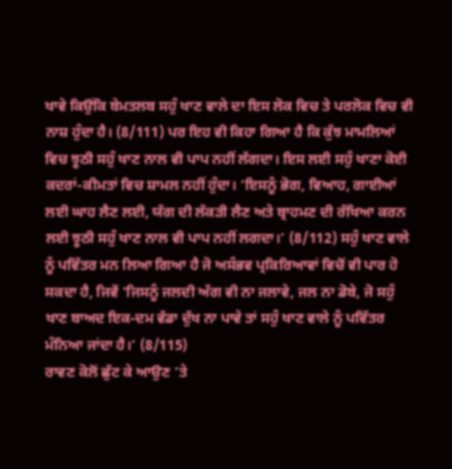ਖਾਵੇ ਕਿਉਂਕਿ ਬੇਮਤਲਬ ਸਹੁੰ ਖਾਣ ਵਾਲੇ ਦਾ ਇਸ ਲੋਕ ਵਿਚ ਤੇ ਪਰਲੋਕ ਵਿਚ ਵੀ ਨਾਸ਼ ਹੁੰਦਾ ਹੈ। (8/111) ਪਰ ਇਹ ਵੀ ਕਿਹਾ ਗਿਆ ਹੈ ਕਿ ਕੁੱਝ ਮਾਮਲਿਆਂ ਵਿਚ ਝੂਠੀ ਸਹੁੰ ਖਾਣ ਨਾਲ ਵੀ ਪਾਪ ਨਹੀਂ ਲੱਗਦਾ। ਇਸ ਲਈ ਸਹੁੰ ਖਾਣਾ ਕੋਈ ਕਦਰਾਂ-ਕੀਮਤਾਂ ਵਿਚ ਸ਼ਾਮਲ ਨਹੀਂ ਹੁੰਦਾ। ‘ਇਸਨੂੰ ਭੋਗ, ਵਿਆਹ, ਗਾਈਆਂ ਲਈ ਘਾਹ ਲੈਣ ਲਈ, ਯੱਗ ਦੀ ਲੱਕੜੀ ਲੈਣ ਅਤੇ ਬ੍ਰਾਹਮਣ ਦੀ ਰੱਖਿਆ ਕਰਨ ਲਈ ਝੂਠੀ ਸਹੁੰ ਖਾਣ ਨਾਲ ਵੀ ਪਾਪ ਨਹੀਂ ਲਗਦਾ।’ (8/112) ਸਹੁੰ ਖਾਣ ਵਾਲੇ ਨੂੰ ਪਵਿੱਤਰ ਮਨ ਲਿਆ ਗਿਆ ਹੈ ਜੋ ਅਸੰਭਵ ਪ੍ਰਕਿਰਿਆਵਾਂ ਵਿਚੋਂ ਵੀ ਪਾਰ ਹੋ ਸਕਦਾ ਹੈ, ਜਿਵੇਂ ‘ਜਿਸਨੂੰ ਜਲਦੀ ਅੱਗ ਵੀ ਨਾ ਜਲਾਵੇ, ਜਲ ਨਾ ਡੋਬੇ, ਜੋ ਸਹੁੰ ਖਾਣ ਬਾਅਦ ਇਕ-ਦਮ ਵੱਡਾ ਦੁੱਖ ਨਾ ਪਾਵੇ ਤਾਂ ਸਹੁੰ ਖਾਣ ਵਾਲੇ ਨੂੰ ਪਵਿੱਤਰ ਮੰਨਿਆ ਜਾਂਦਾ ਹੈ।’ (8/115)
ਰਾਵਣ ਕੋਲੋਂ ਛੁੱਟ ਕੇ ਆਉਣ ‘ਤੇ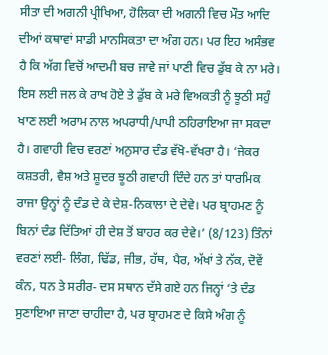ਸੀਤਾ ਦੀ ਅਗਨੀ ਪ੍ਰੀਖਿਆ, ਹੋਲਿਕਾ ਦੀ ਅਗਨੀ ਵਿਚ ਮੌਤ ਆਦਿ ਦੀਆਂ ਕਥਾਵਾਂ ਸਾਡੀ ਮਾਨਸਿਕਤਾ ਦਾ ਅੰਗ ਹਨ। ਪਰ ਇਹ ਅਸੰਭਵ ਹੈ ਕਿ ਅੱਗ ਵਿਚੋਂ ਆਦਮੀ ਬਚ ਜਾਵੇ ਜਾਂ ਪਾਣੀ ਵਿਚ ਡੁੱਬ ਕੇ ਨਾ ਮਰੇ। ਇਸ ਲਈ ਜਲ ਕੇ ਰਾਖ ਹੋਏ ਤੇ ਡੁੱਬ ਕੇ ਮਰੇ ਵਿਅਕਤੀ ਨੂੰ ਝੂਠੀ ਸਹੁੰ ਖਾਣ ਲਈ ਅਰਾਮ ਨਾਲ ਅਪਰਾਧੀ/ਪਾਪੀ ਠਹਿਰਾਇਆ ਜਾ ਸਕਦਾ ਹੈ। ਗਵਾਹੀ ਵਿਚ ਵਰਣਾਂ ਅਨੁਸਾਰ ਦੰਡ ਵੱਖੋ-ਵੱਖਰਾ ਹੈ। ‘ਜੇਕਰ ਕਸ਼ਤਰੀ, ਵੈਸ਼ ਅਤੇ ਸ਼ੂਦਰ ਝੂਠੀ ਗਵਾਹੀ ਦਿੰਦੇ ਹਨ ਤਾਂ ਧਾਰਮਿਕ ਰਾਜਾ ਉਨ੍ਹਾਂ ਨੂੰ ਦੰਡ ਦੇ ਕੇ ਦੇਸ਼-ਨਿਕਾਲਾ ਦੇ ਦੇਵੇ। ਪਰ ਬ੍ਰਾਹਮਣ ਨੂੰ ਬਿਨਾਂ ਦੰਡ ਦਿੱਤਿਆਂ ਹੀ ਦੇਸ਼ ਤੋਂ ਬਾਹਰ ਕਰ ਦੇਵੇ।’ (8/123) ਤਿੰਨਾਂ ਵਰਣਾਂ ਲਈ- ਲਿੰਗ, ਢਿੱਡ, ਜੀਭ, ਹੱਥ, ਪੈਰ, ਅੱਖਾਂ ਤੇ ਨੱਕ, ਦੋਵੇਂ ਕੰਨ, ਧਨ ਤੇ ਸਰੀਰ- ਦਸ ਸਥਾਨ ਦੱਸੇ ਗਏ ਹਨ ਜਿਨ੍ਹਾਂ ‘ਤੇ ਦੰਡ ਸੁਣਾਇਆ ਜਾਣਾ ਚਾਹੀਦਾ ਹੈ, ਪਰ ਬ੍ਰਾਹਮਣ ਦੇ ਕਿਸੇ ਅੰਗ ਨੂੰ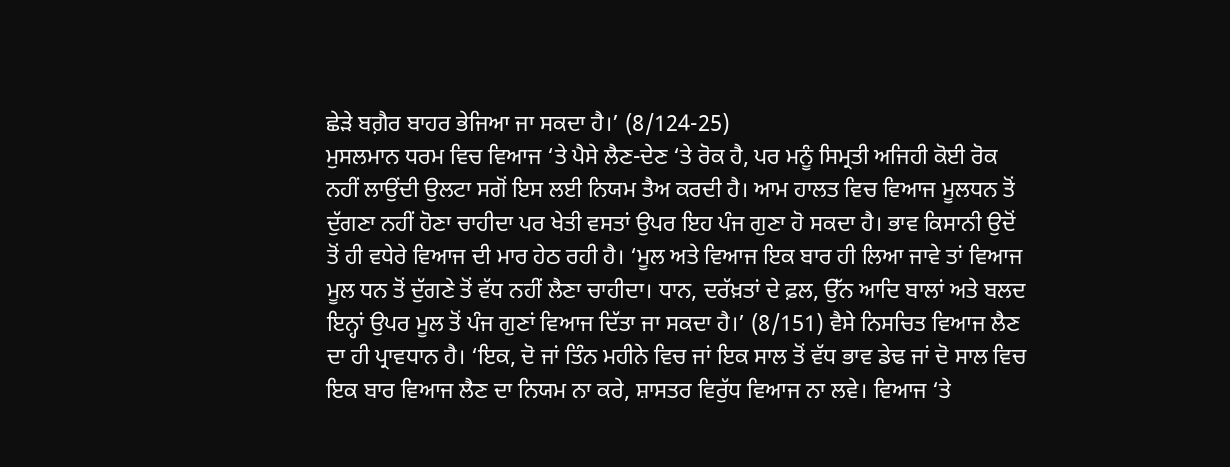ਛੇੜੇ ਬਗ਼ੈਰ ਬਾਹਰ ਭੇਜਿਆ ਜਾ ਸਕਦਾ ਹੈ।’ (8/124-25)
ਮੁਸਲਮਾਨ ਧਰਮ ਵਿਚ ਵਿਆਜ ‘ਤੇ ਪੈਸੇ ਲੈਣ-ਦੇਣ ‘ਤੇ ਰੋਕ ਹੈ, ਪਰ ਮਨੂੰ ਸਿਮ੍ਰਤੀ ਅਜਿਹੀ ਕੋਈ ਰੋਕ ਨਹੀਂ ਲਾਉਂਦੀ ਉਲਟਾ ਸਗੋਂ ਇਸ ਲਈ ਨਿਯਮ ਤੈਅ ਕਰਦੀ ਹੈ। ਆਮ ਹਾਲਤ ਵਿਚ ਵਿਆਜ ਮੂਲਧਨ ਤੋਂ ਦੁੱਗਣਾ ਨਹੀਂ ਹੋਣਾ ਚਾਹੀਦਾ ਪਰ ਖੇਤੀ ਵਸਤਾਂ ਉਪਰ ਇਹ ਪੰਜ ਗੁਣਾ ਹੋ ਸਕਦਾ ਹੈ। ਭਾਵ ਕਿਸਾਨੀ ਉਦੋਂ ਤੋਂ ਹੀ ਵਧੇਰੇ ਵਿਆਜ ਦੀ ਮਾਰ ਹੇਠ ਰਹੀ ਹੈ। ‘ਮੂਲ ਅਤੇ ਵਿਆਜ ਇਕ ਬਾਰ ਹੀ ਲਿਆ ਜਾਵੇ ਤਾਂ ਵਿਆਜ ਮੂਲ ਧਨ ਤੋਂ ਦੁੱਗਣੇ ਤੋਂ ਵੱਧ ਨਹੀਂ ਲੈਣਾ ਚਾਹੀਦਾ। ਧਾਨ, ਦਰੱਖ਼ਤਾਂ ਦੇ ਫ਼ਲ, ਉੱਨ ਆਦਿ ਬਾਲਾਂ ਅਤੇ ਬਲਦ ਇਨ੍ਹਾਂ ਉਪਰ ਮੂਲ ਤੋਂ ਪੰਜ ਗੁਣਾਂ ਵਿਆਜ ਦਿੱਤਾ ਜਾ ਸਕਦਾ ਹੈ।’ (8/151) ਵੈਸੇ ਨਿਸਚਿਤ ਵਿਆਜ ਲੈਣ ਦਾ ਹੀ ਪ੍ਰਾਵਧਾਨ ਹੈ। ‘ਇਕ, ਦੋ ਜਾਂ ਤਿੰਨ ਮਹੀਨੇ ਵਿਚ ਜਾਂ ਇਕ ਸਾਲ ਤੋਂ ਵੱਧ ਭਾਵ ਡੇਢ ਜਾਂ ਦੋ ਸਾਲ ਵਿਚ ਇਕ ਬਾਰ ਵਿਆਜ ਲੈਣ ਦਾ ਨਿਯਮ ਨਾ ਕਰੇ, ਸ਼ਾਸਤਰ ਵਿਰੁੱਧ ਵਿਆਜ ਨਾ ਲਵੇ। ਵਿਆਜ ‘ਤੇ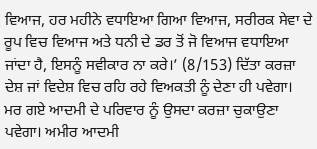ਵਿਆਜ, ਹਰ ਮਹੀਨੇ ਵਧਾਇਆ ਗਿਆ ਵਿਆਜ, ਸਰੀਰਕ ਸੇਵਾ ਦੇ ਰੂਪ ਵਿਚ ਵਿਆਜ ਅਤੇ ਧਨੀ ਦੇ ਡਰ ਤੋਂ ਜੋ ਵਿਆਜ ਵਧਾਇਆ ਜਾਂਦਾ ਹੈ, ਇਸਨੂੰ ਸਵੀਕਾਰ ਨਾ ਕਰੇ।’ (8/153) ਦਿੱਤਾ ਕਰਜ਼ਾ ਦੇਸ਼ ਜਾਂ ਵਿਦੇਸ਼ ਵਿਚ ਰਹਿ ਰਹੇ ਵਿਅਕਤੀ ਨੂੰ ਦੇਣਾ ਹੀ ਪਵੇਗਾ। ਮਰ ਗਏ ਆਦਮੀ ਦੇ ਪਰਿਵਾਰ ਨੂੰ ਉਸਦਾ ਕਰਜ਼ਾ ਚੁਕਾਉਣਾ ਪਵੇਗਾ। ਅਮੀਰ ਆਦਮੀ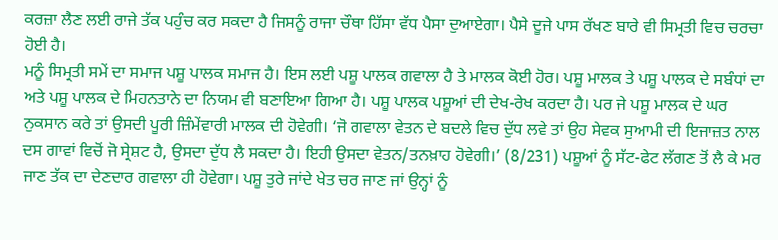ਕਰਜ਼ਾ ਲੈਣ ਲਈ ਰਾਜੇ ਤੱਕ ਪਹੁੰਚ ਕਰ ਸਕਦਾ ਹੈ ਜਿਸਨੂੰ ਰਾਜਾ ਚੌਥਾ ਹਿੱਸਾ ਵੱਧ ਪੈਸਾ ਦੁਆਏਗਾ। ਪੈਸੇ ਦੂਜੇ ਪਾਸ ਰੱਖਣ ਬਾਰੇ ਵੀ ਸਿਮ੍ਰਤੀ ਵਿਚ ਚਰਚਾ ਹੋਈ ਹੈ।
ਮਨੂੰ ਸਿਮ੍ਰਤੀ ਸਮੇਂ ਦਾ ਸਮਾਜ ਪਸ਼ੂ ਪਾਲਕ ਸਮਾਜ ਹੈ। ਇਸ ਲਈ ਪਸ਼ੂ ਪਾਲਕ ਗਵਾਲਾ ਹੈ ਤੇ ਮਾਲਕ ਕੋਈ ਹੋਰ। ਪਸ਼ੂ ਮਾਲਕ ਤੇ ਪਸ਼ੂ ਪਾਲਕ ਦੇ ਸਬੰਧਾਂ ਦਾ ਅਤੇ ਪਸ਼ੂ ਪਾਲਕ ਦੇ ਮਿਹਨਤਾਨੇ ਦਾ ਨਿਯਮ ਵੀ ਬਣਾਇਆ ਗਿਆ ਹੈ। ਪਸ਼ੂ ਪਾਲਕ ਪਸ਼ੂਆਂ ਦੀ ਦੇਖ-ਰੇਖ ਕਰਦਾ ਹੈ। ਪਰ ਜੇ ਪਸ਼ੂ ਮਾਲਕ ਦੇ ਘਰ ਨੁਕਸਾਨ ਕਰੇ ਤਾਂ ਉਸਦੀ ਪੂਰੀ ਜ਼ਿੰਮੇਂਵਾਰੀ ਮਾਲਕ ਦੀ ਹੋਵੇਗੀ। ‘ਜੋ ਗਵਾਲਾ ਵੇਤਨ ਦੇ ਬਦਲੇ ਵਿਚ ਦੁੱਧ ਲਵੇ ਤਾਂ ਉਹ ਸੇਵਕ ਸੁਆਮੀ ਦੀ ਇਜਾਜ਼ਤ ਨਾਲ ਦਸ ਗਾਵਾਂ ਵਿਚੋਂ ਜੋ ਸ੍ਰੇਸ਼ਟ ਹੈ, ਉਸਦਾ ਦੁੱਧ ਲੈ ਸਕਦਾ ਹੈ। ਇਹੀ ਉਸਦਾ ਵੇਤਨ/ਤਨਖ਼ਾਹ ਹੋਵੇਗੀ।’ (8/231) ਪਸ਼ੂਆਂ ਨੂੰ ਸੱਟ-ਫੇਟ ਲੱਗਣ ਤੋਂ ਲੈ ਕੇ ਮਰ ਜਾਣ ਤੱਕ ਦਾ ਦੇਣਦਾਰ ਗਵਾਲਾ ਹੀ ਹੋਵੇਗਾ। ਪਸ਼ੂ ਤੁਰੇ ਜਾਂਦੇ ਖੇਤ ਚਰ ਜਾਣ ਜਾਂ ਉਨ੍ਹਾਂ ਨੂੰ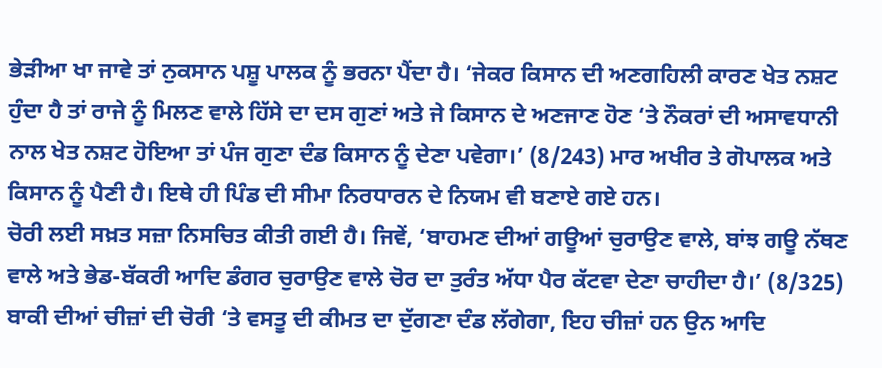ਭੇੜੀਆ ਖਾ ਜਾਵੇ ਤਾਂ ਨੁਕਸਾਨ ਪਸ਼ੂ ਪਾਲਕ ਨੂੰ ਭਰਨਾ ਪੈਂਦਾ ਹੈ। ‘ਜੇਕਰ ਕਿਸਾਨ ਦੀ ਅਣਗਹਿਲੀ ਕਾਰਣ ਖੇਤ ਨਸ਼ਟ ਹੁੰਦਾ ਹੈ ਤਾਂ ਰਾਜੇ ਨੂੰ ਮਿਲਣ ਵਾਲੇ ਹਿੱਸੇ ਦਾ ਦਸ ਗੁਣਾਂ ਅਤੇ ਜੇ ਕਿਸਾਨ ਦੇ ਅਣਜਾਣ ਹੋਣ ‘ਤੇ ਨੌਕਰਾਂ ਦੀ ਅਸਾਵਧਾਨੀ ਨਾਲ ਖੇਤ ਨਸ਼ਟ ਹੋਇਆ ਤਾਂ ਪੰਜ ਗੁਣਾ ਦੰਡ ਕਿਸਾਨ ਨੂੰ ਦੇਣਾ ਪਵੇਗਾ।’ (8/243) ਮਾਰ ਅਖੀਰ ਤੇ ਗੋਪਾਲਕ ਅਤੇ ਕਿਸਾਨ ਨੂੰ ਪੈਣੀ ਹੈ। ਇਥੇ ਹੀ ਪਿੰਡ ਦੀ ਸੀਮਾ ਨਿਰਧਾਰਨ ਦੇ ਨਿਯਮ ਵੀ ਬਣਾਏ ਗਏ ਹਨ।
ਚੋਰੀ ਲਈ ਸਖ਼ਤ ਸਜ਼ਾ ਨਿਸਚਿਤ ਕੀਤੀ ਗਈ ਹੈ। ਜਿਵੇਂ, ‘ਬਾਹਮਣ ਦੀਆਂ ਗਊਆਂ ਚੁਰਾਉਣ ਵਾਲੇ, ਬਾਂਝ ਗਊ ਨੱਥਣ ਵਾਲੇ ਅਤੇ ਭੇਡ-ਬੱਕਰੀ ਆਦਿ ਡੰਗਰ ਚੁਰਾਉਣ ਵਾਲੇ ਚੋਰ ਦਾ ਤੁਰੰਤ ਅੱਧਾ ਪੈਰ ਕੱਟਵਾ ਦੇਣਾ ਚਾਹੀਦਾ ਹੈ।’ (8/325) ਬਾਕੀ ਦੀਆਂ ਚੀਜ਼ਾਂ ਦੀ ਚੋਰੀ ‘ਤੇ ਵਸਤੂ ਦੀ ਕੀਮਤ ਦਾ ਦੁੱਗਣਾ ਦੰਡ ਲੱਗੇਗਾ, ਇਹ ਚੀਜ਼ਾਂ ਹਨ ਉਨ ਆਦਿ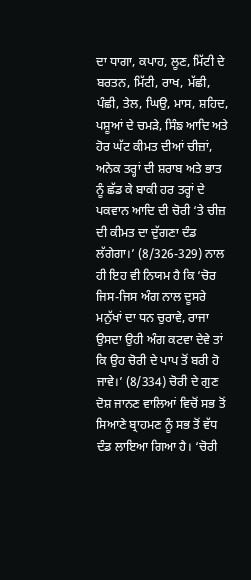ਦਾ ਧਾਗਾ, ਕਪਾਹ, ਲੂਣ, ਮਿੱਟੀ ਦੇ ਬਰਤਨ, ਮਿੱਟੀ, ਰਾਖ, ਮੱਛੀ, ਪੰਛੀ, ਤੇਲ, ਘਿਉ, ਮਾਸ, ਸ਼ਹਿਦ, ਪਸ਼ੂਆਂ ਦੇ ਚਮੜੇ, ਸਿੰਙ ਆਦਿ ਅਤੇ ਹੋਰ ਘੱਟ ਕੀਮਤ ਦੀਆਂ ਚੀਜ਼ਾਂ, ਅਨੇਕ ਤਰ੍ਹਾਂ ਦੀ ਸ਼ਰਾਬ ਅਤੇ ਭਾਤ ਨੂੰ ਛੱਡ ਕੇ ਬਾਕੀ ਹਰ ਤਰ੍ਹਾਂ ਦੇ ਪਕਵਾਨ ਆਦਿ ਦੀ ਚੋਰੀ ‘ਤੇ ਚੀਜ਼ ਦੀ ਕੀਮਤ ਦਾ ਦੁੱਗਣਾ ਦੰਡ ਲੱਗੇਗਾ।’ (8/326-329) ਨਾਲ ਹੀ ਇਹ ਵੀ ਨਿਯਮ ਹੈ ਕਿ ‘ਚੋਰ ਜਿਸ-ਜਿਸ ਅੰਗ ਨਾਲ ਦੂਸਰੇ ਮਨੁੱਖਾਂ ਦਾ ਧਨ ਚੁਰਾਵੇ, ਰਾਜਾ ਉਸਦਾ ਉਹੀ ਅੰਗ ਕਟਵਾ ਦੇਵੇ ਤਾਂ ਕਿ ਉਹ ਚੋਰੀ ਦੇ ਪਾਪ ਤੋਂ ਬਰੀ ਹੋ ਜਾਵੇ।’ (8/334) ਚੋਰੀ ਦੇ ਗੁਣ ਦੋਸ਼ ਜਾਨਣ ਵਾਲਿਆਂ ਵਿਚੋਂ ਸਭ ਤੋਂ ਸਿਆਣੇ ਬ੍ਰਾਹਮਣ ਨੂੰ ਸਭ ਤੋਂ ਵੱਧ ਦੰਡ ਲਾਇਆ ਗਿਆ ਹੈ। ‘ਚੋਰੀ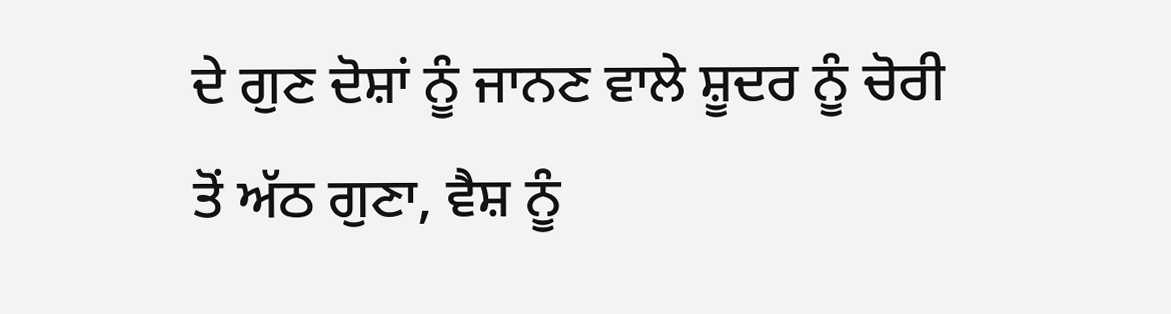ਦੇ ਗੁਣ ਦੋਸ਼ਾਂ ਨੂੰ ਜਾਨਣ ਵਾਲੇ ਸ਼ੂਦਰ ਨੂੰ ਚੋਰੀ ਤੋਂ ਅੱਠ ਗੁਣਾ, ਵੈਸ਼ ਨੂੰ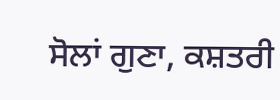ਸੋਲਾਂ ਗੁਣਾ, ਕਸ਼ਤਰੀ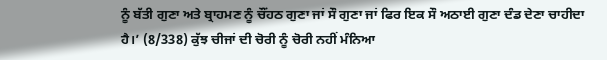ਨੂੰ ਬੱਤੀ ਗੁਣਾ ਅਤੇ ਬ੍ਰਾਹਮਣ ਨੂੰ ਚੌਂਹਠ ਗੁਣਾ ਜਾਂ ਸੌ ਗੁਣਾ ਜਾਂ ਫਿਰ ਇਕ ਸੌ ਅਠਾਈ ਗੁਣਾ ਦੰਡ ਦੇਣਾ ਚਾਹੀਦਾ ਹੈ।’ (8/338) ਕੁੱਝ ਚੀਜਾਂ ਦੀ ਚੋਰੀ ਨੂੰ ਚੋਰੀ ਨਹੀਂ ਮੰਨਿਆ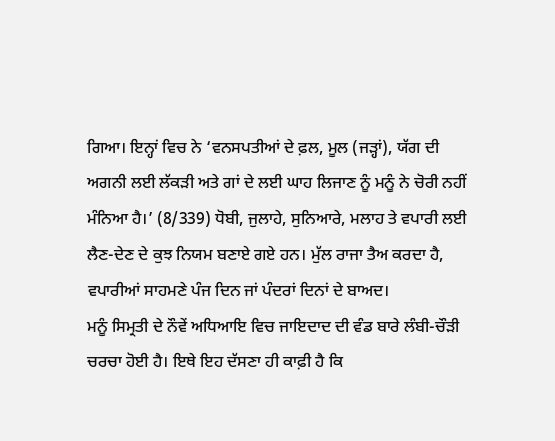ਗਿਆ। ਇਨ੍ਹਾਂ ਵਿਚ ਨੇ ‘ਵਨਸਪਤੀਆਂ ਦੇ ਫ਼ਲ, ਮੂਲ (ਜੜ੍ਹਾਂ), ਯੱਗ ਦੀ ਅਗਨੀ ਲਈ ਲੱਕੜੀ ਅਤੇ ਗਾਂ ਦੇ ਲਈ ਘਾਹ ਲਿਜਾਣ ਨੂੰ ਮਨੂੰ ਨੇ ਚੋਰੀ ਨਹੀਂ ਮੰਨਿਆ ਹੈ।’ (8/339) ਧੋਬੀ, ਜੁਲਾਹੇ, ਸੁਨਿਆਰੇ, ਮਲਾਹ ਤੇ ਵਪਾਰੀ ਲਈ ਲੈਣ-ਦੇਣ ਦੇ ਕੁਝ ਨਿਯਮ ਬਣਾਏ ਗਏ ਹਨ। ਮੁੱਲ ਰਾਜਾ ਤੈਅ ਕਰਦਾ ਹੈ, ਵਪਾਰੀਆਂ ਸਾਹਮਣੇ ਪੰਜ ਦਿਨ ਜਾਂ ਪੰਦਰਾਂ ਦਿਨਾਂ ਦੇ ਬਾਅਦ।
ਮਨੂੰ ਸਿਮ੍ਰਤੀ ਦੇ ਨੌਵੇਂ ਅਧਿਆਇ ਵਿਚ ਜਾਇਦਾਦ ਦੀ ਵੰਡ ਬਾਰੇ ਲੰਬੀ-ਚੌੜੀ ਚਰਚਾ ਹੋਈ ਹੈ। ਇਥੇ ਇਹ ਦੱਸਣਾ ਹੀ ਕਾਫ਼ੀ ਹੈ ਕਿ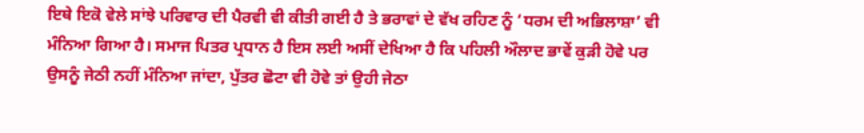ਇਥੇ ਇਕੋ ਵੇਲੇ ਸਾਂਝੇ ਪਰਿਵਾਰ ਦੀ ਪੈਰਵੀ ਵੀ ਕੀਤੀ ਗਈ ਹੈ ਤੇ ਭਰਾਵਾਂ ਦੇ ਵੱਖ ਰਹਿਣ ਨੂੰ ‘ਧਰਮ ਦੀ ਅਭਿਲਾਸ਼ਾ’ ਵੀ ਮੰਨਿਆ ਗਿਆ ਹੈ। ਸਮਾਜ ਪਿਤਰ ਪ੍ਰਧਾਨ ਹੈ ਇਸ ਲਈ ਅਸੀਂ ਦੇਖਿਆ ਹੈ ਕਿ ਪਹਿਲੀ ਔਲਾਦ ਭਾਵੇਂ ਕੁੜੀ ਹੋਵੇ ਪਰ ਉਸਨੂੰ ਜੇਠੀ ਨਹੀਂ ਮੰਨਿਆ ਜਾਂਦਾ, ਪੁੱਤਰ ਛੋਟਾ ਵੀ ਹੋਵੇ ਤਾਂ ਉਹੀ ਜੇਠਾ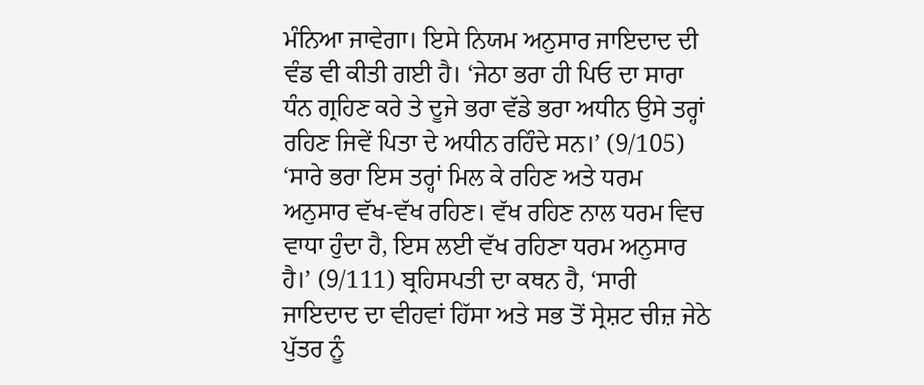ਮੰਨਿਆ ਜਾਵੇਗਾ। ਇਸੇ ਨਿਯਮ ਅਨੁਸਾਰ ਜਾਇਦਾਦ ਦੀ ਵੰਡ ਵੀ ਕੀਤੀ ਗਈ ਹੈ। ‘ਜੇਠਾ ਭਰਾ ਹੀ ਪਿਓ ਦਾ ਸਾਰਾ ਧੰਨ ਗ੍ਰਹਿਣ ਕਰੇ ਤੇ ਦੂਜੇ ਭਰਾ ਵੱਡੇ ਭਰਾ ਅਧੀਨ ਉਸੇ ਤਰ੍ਹਾਂ ਰਹਿਣ ਜਿਵੇਂ ਪਿਤਾ ਦੇ ਅਧੀਨ ਰਹਿੰਦੇ ਸਨ।’ (9/105)
‘ਸਾਰੇ ਭਰਾ ਇਸ ਤਰ੍ਹਾਂ ਮਿਲ ਕੇ ਰਹਿਣ ਅਤੇ ਧਰਮ ਅਨੁਸਾਰ ਵੱਖ-ਵੱਖ ਰਹਿਣ। ਵੱਖ ਰਹਿਣ ਨਾਲ ਧਰਮ ਵਿਚ ਵਾਧਾ ਹੁੰਦਾ ਹੈ, ਇਸ ਲਈ ਵੱਖ ਰਹਿਣਾ ਧਰਮ ਅਨੁਸਾਰ ਹੈ।’ (9/111) ਬ੍ਰਹਿਸਪਤੀ ਦਾ ਕਥਨ ਹੈ, ‘ਸਾਰੀ ਜਾਇਦਾਦ ਦਾ ਵੀਹਵਾਂ ਹਿੱਸਾ ਅਤੇ ਸਭ ਤੋਂ ਸ੍ਰੇਸ਼ਟ ਚੀਜ਼ ਜੇਠੇ ਪੁੱਤਰ ਨੂੰ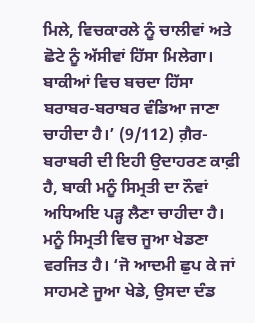ਮਿਲੇ, ਵਿਚਕਾਰਲੇ ਨੂੰ ਚਾਲੀਵਾਂ ਅਤੇ ਛੋਟੇ ਨੂੰ ਅੱਸੀਵਾਂ ਹਿੱਸਾ ਮਿਲੇਗਾ। ਬਾਕੀਆਂ ਵਿਚ ਬਚਦਾ ਹਿੱਸਾ ਬਰਾਬਰ-ਬਰਾਬਰ ਵੰਡਿਆ ਜਾਣਾ ਚਾਹੀਦਾ ਹੈ।’ (9/112) ਗ਼ੈਰ-ਬਰਾਬਰੀ ਦੀ ਇਹੀ ਉਦਾਹਰਣ ਕਾਫ਼ੀ ਹੈ, ਬਾਕੀ ਮਨੂੰ ਸਿਮ੍ਰਤੀ ਦਾ ਨੌਵਾਂ ਅਧਿਅਇ ਪੜ੍ਹ ਲੈਣਾ ਚਾਹੀਦਾ ਹੈ।
ਮਨੂੰ ਸਿਮ੍ਰਤੀ ਵਿਚ ਜੂਆ ਖੇਡਣਾ ਵਰਜਿਤ ਹੈ। ‘ਜੋ ਆਦਮੀ ਛੁਪ ਕੇ ਜਾਂ ਸਾਹਮਣੇ ਜੂਆ ਖੇਡੇ, ਉਸਦਾ ਦੰਡ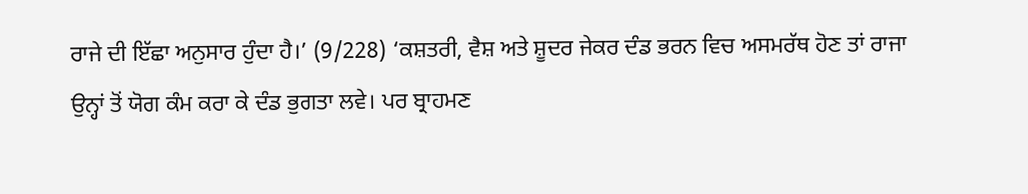ਰਾਜੇ ਦੀ ਇੱਛਾ ਅਨੁਸਾਰ ਹੁੰਦਾ ਹੈ।’ (9/228) ‘ਕਸ਼ਤਰੀ, ਵੈਸ਼ ਅਤੇ ਸ਼ੂਦਰ ਜੇਕਰ ਦੰਡ ਭਰਨ ਵਿਚ ਅਸਮਰੱਥ ਹੋਣ ਤਾਂ ਰਾਜਾ ਉਨ੍ਹਾਂ ਤੋਂ ਯੋਗ ਕੰਮ ਕਰਾ ਕੇ ਦੰਡ ਭੁਗਤਾ ਲਵੇ। ਪਰ ਬ੍ਰਾਹਮਣ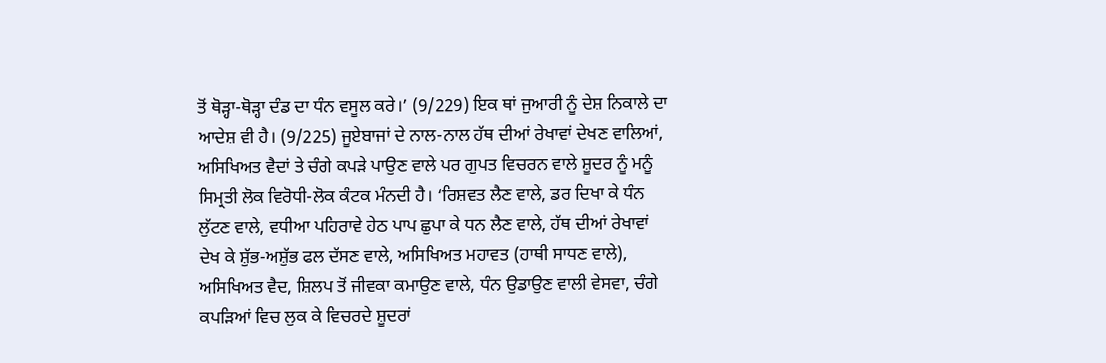ਤੋਂ ਥੋੜ੍ਹਾ-ਥੋੜ੍ਹਾ ਦੰਡ ਦਾ ਧੰਨ ਵਸੂਲ ਕਰੇ।’ (9/229) ਇਕ ਥਾਂ ਜੁਆਰੀ ਨੂੰ ਦੇਸ਼ ਨਿਕਾਲੇ ਦਾ ਆਦੇਸ਼ ਵੀ ਹੈ। (9/225) ਜੂਏਬਾਜਾਂ ਦੇ ਨਾਲ-ਨਾਲ ਹੱਥ ਦੀਆਂ ਰੇਖਾਵਾਂ ਦੇਖਣ ਵਾਲਿਆਂ, ਅਸਿਖਿਅਤ ਵੈਦਾਂ ਤੇ ਚੰਗੇ ਕਪੜੇ ਪਾਉਣ ਵਾਲੇ ਪਰ ਗੁਪਤ ਵਿਚਰਨ ਵਾਲੇ ਸ਼ੂਦਰ ਨੂੰ ਮਨੂੰ ਸਿਮ੍ਰਤੀ ਲੋਕ ਵਿਰੋਧੀ-ਲੋਕ ਕੰਟਕ ਮੰਨਦੀ ਹੈ। ‘ਰਿਸ਼ਵਤ ਲੈਣ ਵਾਲੇ, ਡਰ ਦਿਖਾ ਕੇ ਧੰਨ ਲੁੱਟਣ ਵਾਲੇ, ਵਧੀਆ ਪਹਿਰਾਵੇ ਹੇਠ ਪਾਪ ਛੁਪਾ ਕੇ ਧਨ ਲੈਣ ਵਾਲੇ, ਹੱਥ ਦੀਆਂ ਰੇਖਾਵਾਂ ਦੇਖ ਕੇ ਸ਼ੁੱਭ-ਅਸ਼ੁੱਭ ਫਲ ਦੱਸਣ ਵਾਲੇ, ਅਸਿਖਿਅਤ ਮਹਾਵਤ (ਹਾਥੀ ਸਾਧਣ ਵਾਲੇ), ਅਸਿਖਿਅਤ ਵੈਦ, ਸ਼ਿਲਪ ਤੋਂ ਜੀਵਕਾ ਕਮਾਉਣ ਵਾਲੇ, ਧੰਨ ਉਡਾਉਣ ਵਾਲੀ ਵੇਸਵਾ, ਚੰਗੇ ਕਪੜਿਆਂ ਵਿਚ ਲੁਕ ਕੇ ਵਿਚਰਦੇ ਸ਼ੂਦਰਾਂ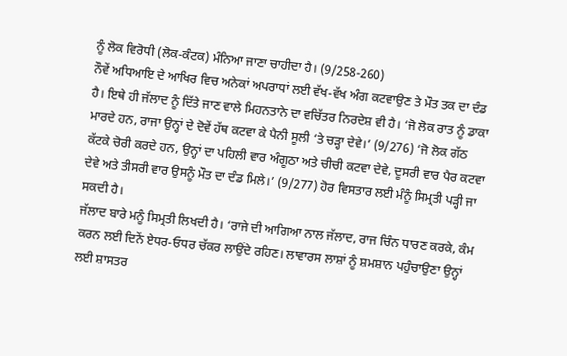ਨੂੰ ਲੋਕ ਵਿਰੋਧੀ (ਲੋਕ-ਕੰਟਕ) ਮੰਨਿਆ ਜਾਣਾ ਚਾਹੀਦਾ ਹੈ। (9/258-260)
ਨੌਵੇਂ ਅਧਿਆਇ ਦੇ ਆਖਿਰ ਵਿਚ ਅਨੇਕਾਂ ਅਪਰਾਧਾਂ ਲਈ ਵੱਖ-ਵੱਖ ਅੰਗ ਕਟਵਾਉਣ ਤੇ ਮੌਤ ਤਕ ਦਾ ਦੰਡ ਹੈ। ਇਥੇ ਹੀ ਜੱਲਾਦ ਨੂੰ ਦਿੱਤੇ ਜਾਣ ਵਾਲੇ ਮਿਹਨਤਾਨੇ ਦਾ ਵਚਿੱਤਰ ਨਿਰਦੇਸ਼ ਵੀ ਹੈ। ‘ਜੋ ਲੋਕ ਰਾਤ ਨੂੰ ਡਾਕਾ ਮਾਰਦੇ ਹਨ, ਰਾਜਾ ਉਨ੍ਹਾਂ ਦੇ ਦੋਵੇਂ ਹੱਥ ਕਟਵਾ ਕੇ ਪੈਨੀ ਸੂਲੀ ‘ਤੇ ਚੜ੍ਹਾ ਦੇਵੇ।’ (9/276) ‘ਜੋ ਲੋਕ ਗੱਠ ਕੱਟਕੇ ਚੋਰੀ ਕਰਦੇ ਹਨ, ਉਨ੍ਹਾਂ ਦਾ ਪਹਿਲੀ ਵਾਰ ਅੰਗੂਠਾ ਅਤੇ ਚੀਚੀ ਕਟਵਾ ਦੇਵੇ, ਦੂਸਰੀ ਵਾਰ ਪੈਰ ਕਟਵਾ ਦੇਵੇ ਅਤੇ ਤੀਸਰੀ ਵਾਰ ਉਸਨੂੰ ਮੌਤ ਦਾ ਦੰਡ ਮਿਲੇ।’ (9/277) ਹੋਰ ਵਿਸਤਾਰ ਲਈ ਮੰਨੂੰ ਸਿਮ੍ਰਤੀ ਪੜ੍ਹੀ ਜਾ ਸਕਦੀ ਹੈ।
ਜੱਲਾਦ ਬਾਰੇ ਮਨੂੰ ਸਿਮ੍ਰਤੀ ਲਿਖਦੀ ਹੈ। ‘ਰਾਜੇ ਦੀ ਆਗਿਆ ਨਾਲ ਜੱਲਾਦ, ਰਾਜ ਚਿੰਨ ਧਾਰਣ ਕਰਕੇ, ਕੰਮ ਕਰਨ ਲਈ ਦਿਨੇਂ ਏਧਰ-ਓਧਰ ਚੱਕਰ ਲਾਉਂਦੇ ਰਹਿਣ। ਲਾਵਾਰਸ ਲਾਸ਼ਾਂ ਨੂੰ ਸ਼ਮਸ਼ਾਨ ਪਹੁੰਚਾਉਣਾ ਉਨ੍ਹਾਂ ਲਈ ਸ਼ਾਸਤਰ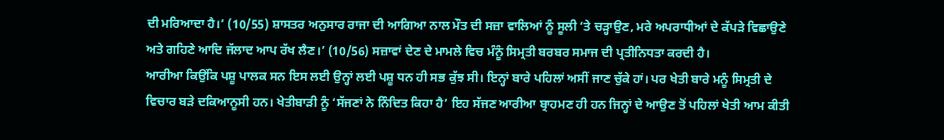ਦੀ ਮਰਿਆਦਾ ਹੈ।’ (10/55) ਸ਼ਾਸਤਰ ਅਨੁਸਾਰ ਰਾਜਾ ਦੀ ਆਗਿਆ ਨਾਲ ਮੌਤ ਦੀ ਸਜ਼ਾ ਵਾਲਿਆਂ ਨੂੰ ਸੂਲੀ ‘ਤੇ ਚੜ੍ਹਾਉਣ, ਮਰੇ ਅਪਰਾਧੀਆਂ ਦੇ ਕੱਪੜੇ ਵਿਛਾਉਣੇ ਅਤੇ ਗਹਿਣੇ ਆਦਿ ਜੱਲਾਦ ਆਪ ਰੱਖ ਲੈਣ।’ (10/56) ਸਜ਼ਾਵਾਂ ਦੇਣ ਦੇ ਮਾਮਲੇ ਵਿਚ ਮੰਨੂੰ ਸਿਮ੍ਰਤੀ ਬਰਬਰ ਸਮਾਜ ਦੀ ਪ੍ਰਤੀਨਿਧਤਾ ਕਰਦੀ ਹੈ।
ਆਰੀਆ ਕਿਉਂਕਿ ਪਸ਼ੂ ਪਾਲਕ ਸਨ ਇਸ ਲਈ ਉਨ੍ਹਾਂ ਲਈ ਪਸ਼ੂ ਧਨ ਹੀ ਸਭ ਕੁੱਝ ਸੀ। ਇਨ੍ਹਾਂ ਬਾਰੇ ਪਹਿਲਾਂ ਅਸੀਂ ਜਾਣ ਚੁੱਕੇ ਹਾਂ। ਪਰ ਖੇਤੀ ਬਾਰੇ ਮਨੂੰ ਸਿਮ੍ਰਤੀ ਦੇ ਵਿਚਾਰ ਬੜੇ ਦਕਿਆਨੂਸੀ ਹਨ। ਖੇਤੀਬਾੜੀ ਨੂੰ ‘ਸੱਜਣਾਂ ਨੇ ਨਿੰਦਿਤ ਕਿਹਾ ਹੈ’ ਇਹ ਸੱਜਣ ਆਰੀਆ ਬ੍ਰਾਹਮਣ ਹੀ ਹਨ ਜਿਨ੍ਹਾਂ ਦੇ ਆਉਣ ਤੋਂ ਪਹਿਲਾਂ ਖੇਤੀ ਆਮ ਕੀਤੀ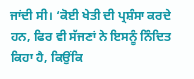ਜਾਂਦੀ ਸੀ। ‘ਕੋਈ ਖੇਤੀ ਦੀ ਪ੍ਰਸ਼ੰਸਾ ਕਰਦੇ ਹਨ, ਫਿਰ ਵੀ ਸੱਜਣਾਂ ਨੇ ਇਸਨੂੰ ਨਿੰਦਿਤ ਕਿਹਾ ਹੈ, ਕਿਉਂਕਿ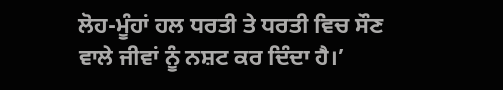ਲੋਹ-ਮੂੰਹਾਂ ਹਲ ਧਰਤੀ ਤੇ ਧਰਤੀ ਵਿਚ ਸੌਣ ਵਾਲੇ ਜੀਵਾਂ ਨੂੰ ਨਸ਼ਟ ਕਰ ਦਿੰਦਾ ਹੈ।’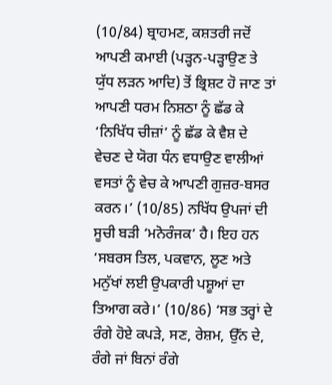(10/84) ਬ੍ਰਾਹਮਣ, ਕਸ਼ਤਰੀ ਜਦੋਂ ਆਪਣੀ ਕਮਾਈ (ਪੜ੍ਹਨ-ਪੜ੍ਹਾਉਣ ਤੇ ਯੁੱਧ ਲੜਨ ਆਦਿ) ਤੋਂ ਭ੍ਰਿਸ਼ਟ ਹੋ ਜਾਣ ਤਾਂ ਆਪਣੀ ਧਰਮ ਨਿਸ਼ਠਾ ਨੂੰ ਛੱਡ ਕੇ ‘ਨਿਖਿੱਧ ਚੀਜ਼ਾਂ’ ਨੂੰ ਛੱਡ ਕੇ ਵੈਸ਼ ਦੇ ਵੇਚਣ ਦੇ ਯੋਗ ਧੰਨ ਵਧਾਉਣ ਵਾਲੀਆਂ ਵਸਤਾਂ ਨੂੰ ਵੇਚ ਕੇ ਆਪਣੀ ਗੁਜ਼ਰ-ਬਸਰ ਕਰਨ।’ (10/85) ਨਖਿੱਧ ਉਪਜਾਂ ਦੀ ਸੂਚੀ ਬੜੀ ‘ਮਨੋਰੰਜਕ’ ਹੈ। ਇਹ ਹਨ ‘ਸਬਰਸ ਤਿਲ, ਪਕਵਾਨ, ਲੂਣ ਅਤੇ ਮਨੁੱਖਾਂ ਲਈ ਉਪਕਾਰੀ ਪਸ਼ੂਆਂ ਦਾ ਤਿਆਗ ਕਰੇ।’ (10/86) ‘ਸਭ ਤਰ੍ਹਾਂ ਦੇ ਰੰਗੇ ਹੋਏ ਕਪੜੇ, ਸਣ, ਰੇਸ਼ਮ, ਉੱਨ ਦੇ, ਰੰਗੇ ਜਾਂ ਬਿਨਾਂ ਰੰਗੇ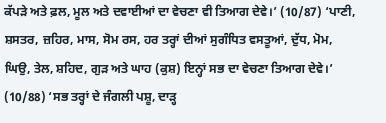ਕੱਪੜੇ ਅਤੇ ਫ਼ਲ, ਮੂਲ ਅਤੇ ਦਵਾਈਆਂ ਦਾ ਵੇਚਣਾ ਵੀ ਤਿਆਗ ਦੇਵੇ।’ (10/87) ‘ਪਾਣੀ, ਸ਼ਸਤਰ, ਜ਼ਹਿਰ, ਮਾਸ, ਸੋਮ ਰਸ, ਹਰ ਤਰ੍ਹਾਂ ਦੀਆਂ ਸੁਗੰਧਿਤ ਵਸਤੂਆਂ, ਦੁੱਧ, ਮੋਮ, ਘਿਉ, ਤੇਲ, ਸ਼ਹਿਦ, ਗੁੜ ਅਤੇ ਘਾਹ (ਕੁਸ਼) ਇਨ੍ਹਾਂ ਸਭ ਦਾ ਵੇਚਣਾ ਤਿਆਗ ਦੇਵੇ।’ (10/88) ‘ਸਭ ਤਰ੍ਹਾਂ ਦੇ ਜੰਗਲੀ ਪਸ਼ੂ, ਦਾੜ੍ਹ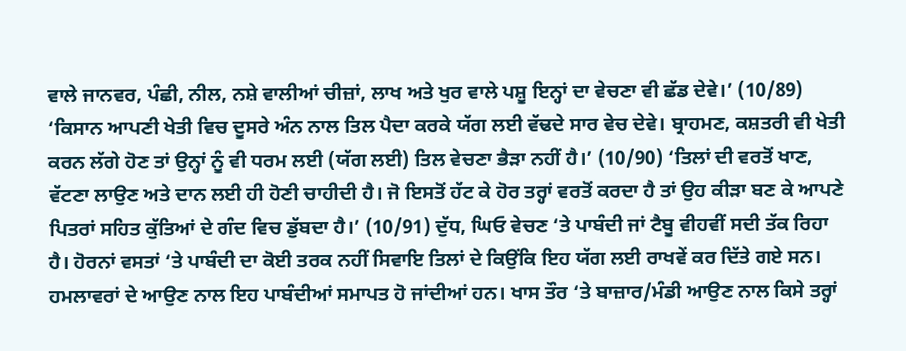ਵਾਲੇ ਜਾਨਵਰ, ਪੰਛੀ, ਨੀਲ, ਨਸ਼ੇ ਵਾਲੀਆਂ ਚੀਜ਼ਾਂ, ਲਾਖ ਅਤੇ ਖੁਰ ਵਾਲੇ ਪਸ਼ੂ ਇਨ੍ਹਾਂ ਦਾ ਵੇਚਣਾ ਵੀ ਛੱਡ ਦੇਵੇ।’ (10/89) ‘ਕਿਸਾਨ ਆਪਣੀ ਖੇਤੀ ਵਿਚ ਦੂਸਰੇ ਅੰਨ ਨਾਲ ਤਿਲ ਪੈਦਾ ਕਰਕੇ ਯੱਗ ਲਈ ਵੱਢਦੇ ਸਾਰ ਵੇਚ ਦੇਵੇ। ਬ੍ਰਾਹਮਣ, ਕਸ਼ਤਰੀ ਵੀ ਖੇਤੀ ਕਰਨ ਲੱਗੇ ਹੋਣ ਤਾਂ ਉਨ੍ਹਾਂ ਨੂੰ ਵੀ ਧਰਮ ਲਈ (ਯੱਗ ਲਈ) ਤਿਲ ਵੇਚਣਾ ਭੈੜਾ ਨਹੀਂ ਹੈ।’ (10/90) ‘ਤਿਲਾਂ ਦੀ ਵਰਤੋਂ ਖਾਣ, ਵੱਟਣਾ ਲਾਉਣ ਅਤੇ ਦਾਨ ਲਈ ਹੀ ਹੋਣੀ ਚਾਹੀਦੀ ਹੈ। ਜੋ ਇਸਤੋਂ ਹੱਟ ਕੇ ਹੋਰ ਤਰ੍ਹਾਂ ਵਰਤੋਂ ਕਰਦਾ ਹੈ ਤਾਂ ਉਹ ਕੀੜਾ ਬਣ ਕੇ ਆਪਣੇ ਪਿਤਰਾਂ ਸਹਿਤ ਕੁੱਤਿਆਂ ਦੇ ਗੰਦ ਵਿਚ ਡੁੱਬਦਾ ਹੈ।’ (10/91) ਦੁੱਧ, ਘਿਓ ਵੇਚਣ ‘ਤੇ ਪਾਬੰਦੀ ਜਾਂ ਟੈਬੂ ਵੀਹਵੀਂ ਸਦੀ ਤੱਕ ਰਿਹਾ ਹੈ। ਹੋਰਨਾਂ ਵਸਤਾਂ ‘ਤੇ ਪਾਬੰਦੀ ਦਾ ਕੋਈ ਤਰਕ ਨਹੀਂ ਸਿਵਾਇ ਤਿਲਾਂ ਦੇ ਕਿਉਂਕਿ ਇਹ ਯੱਗ ਲਈ ਰਾਖਵੇਂ ਕਰ ਦਿੱਤੇ ਗਏ ਸਨ। ਹਮਲਾਵਰਾਂ ਦੇ ਆਉਣ ਨਾਲ ਇਹ ਪਾਬੰਦੀਆਂ ਸਮਾਪਤ ਹੋ ਜਾਂਦੀਆਂ ਹਨ। ਖਾਸ ਤੌਰ ‘ਤੇ ਬਾਜ਼ਾਰ/ਮੰਡੀ ਆਉਣ ਨਾਲ ਕਿਸੇ ਤਰ੍ਹਾਂ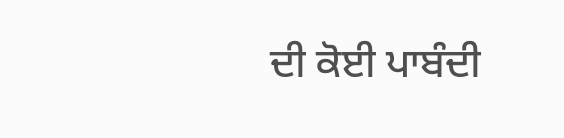ਦੀ ਕੋਈ ਪਾਬੰਦੀ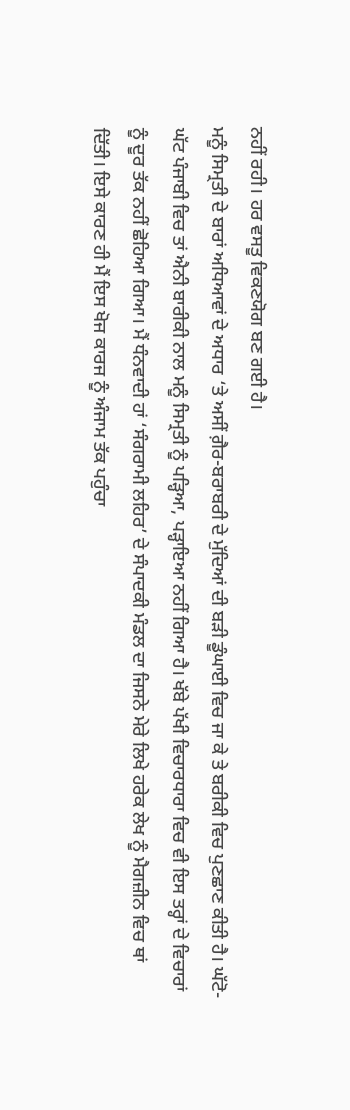ਨਹੀਂ ਰਹੀ। ਹਰ ਵਸਤੂ ਵਿਕਣਯੋਗ ਬਣ ਗਈ ਹੈ।
ਮਨੂੰ ਸਿਮ੍ਰਤੀ ਦੇ ਬਾਰਾਂ ਅਧਿਆਵਾਂ ਦੇ ਅਧਾਰ ‘ਤੇ ਅਸੀਂ ਗ਼ੈਰ-ਬਰਾਬਰੀ ਦੇ ਮੁੱਦਿਆਂ ਦੀ ਬੜੀ ਡੂੰਘਾਈ ਵਿਚ ਜਾ ਕੇ ਤੇ ਬਰੀਕੀ ਵਿਚ ਪੁਣਛਾਣ ਕੀਤੀ ਹੈ। ਘੱਟੋ-ਘੱਟ ਪੰਜਾਬੀ ਵਿਚ ਤਾਂ ਐਨੀ ਬਾਰੀਕੀ ਨਾਲ ਮਨੂੰ ਸਿਮ੍ਰਤੀ ਨੂੰ ਪੜ੍ਹਿਆ, ਪੜ੍ਹਾਇਆ ਨਹੀਂ ਗਿਆ ਹੈ। ਖੱਬੇ ਪੱਖੀ ਵਿਚਾਰਧਾਰਾ ਵਿਚ ਵੀ ਇਸ ਤਰ੍ਹਾਂ ਦੇ ਵਿਚਾਰਾਂ ਨੂੰ ਦੂਰ ਤੱਕ ਨਹੀਂ ਛੋਹਿਆ ਗਿਆ। ਮੈਂ ਧੰਨਵਾਦੀ ਹਾਂ ‘ਸੰਗਰਾਮੀ ਲਹਿਰ’ ਦੇ ਸੰਪਾਦਕੀ ਮੰਡਲ ਦਾ ਜਿਸਨੇ ਮੇਰੇ ਲਿਖੇ ਹਰੇਕ ਲੇਖ ਨੂੰ ਮੈਗਜ਼ੀਨ ਵਿਚ ਥਾਂ ਦਿੱਤੀ। ਇਸੇ ਕਾਰਣ ਹੀ ਮੈਂ ਇਸ ਖੋਜ ਕਾਰਜ ਨੂੰ ਅੰਜਾਮ ਤੱਕ ਪਹੁੰਚਾ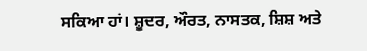ਸਕਿਆ ਹਾਂ। ਸ਼ੂਦਰ, ਔਰਤ, ਨਾਸਤਕ, ਸ਼ਿਸ਼ ਅਤੇ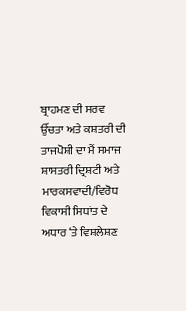ਬ੍ਰਾਹਮਣ ਦੀ ਸਰਵ ਉੱਚਤਾ ਅਤੇ ਕਸ਼ਤਰੀ ਦੀ ਤਾਜਪੋਸ਼ੀ ਦਾ ਮੈਂ ਸਮਾਜ ਸ਼ਾਸਤਰੀ ਦ੍ਰਿਸ਼ਟੀ ਅਤੇ ਮਾਰਕਸਵਾਦੀ/ਵਿਰੋਧ ਵਿਕਾਸੀ ਸਿਧਾਂਤ ਦੇ ਅਧਾਰ ‘ਤੇ ਵਿਸ਼ਲੇਸ਼ਣ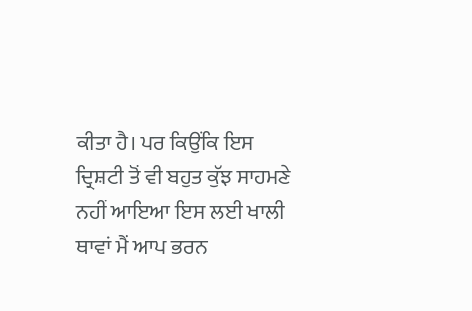ਕੀਤਾ ਹੈ। ਪਰ ਕਿਉਂਕਿ ਇਸ ਦ੍ਰਿਸ਼ਟੀ ਤੋਂ ਵੀ ਬਹੁਤ ਕੁੱਝ ਸਾਹਮਣੇ ਨਹੀਂ ਆਇਆ ਇਸ ਲਈ ਖਾਲੀ ਥਾਵਾਂ ਮੈਂ ਆਪ ਭਰਨ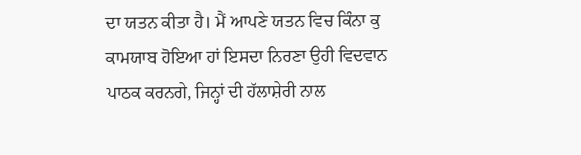ਦਾ ਯਤਨ ਕੀਤਾ ਹੈ। ਮੈਂ ਆਪਣੇ ਯਤਨ ਵਿਚ ਕਿੰਨਾ ਕੁ ਕਾਮਯਾਬ ਹੋਇਆ ਹਾਂ ਇਸਦਾ ਨਿਰਣਾ ਉਹੀ ਵਿਦਵਾਨ ਪਾਠਕ ਕਰਨਗੇ, ਜਿਨ੍ਹਾਂ ਦੀ ਹੱਲਾਸ਼ੇਰੀ ਨਾਲ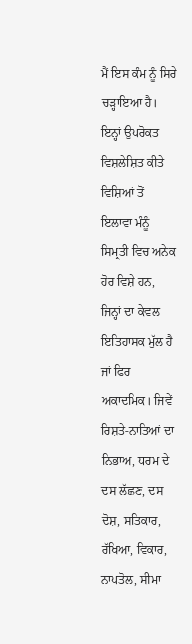ਮੈਂ ਇਸ ਕੰਮ ਨੂੰ ਸਿਰੇ ਚੜ੍ਹਾਇਆ ਹੈ।
ਇਨ੍ਹਾਂ ਉਪਰੋਕਤ ਵਿਸ਼ਲੇਸ਼ਿਤ ਕੀਤੇ ਵਿਸ਼ਿਆਂ ਤੋਂ ਇਲਾਵਾ ਮੰਨੂੰ ਸਿਮ੍ਰਤੀ ਵਿਚ ਅਨੇਕ ਹੋਰ ਵਿਸ਼ੇ ਹਨ, ਜਿਨ੍ਹਾਂ ਦਾ ਕੇਵਲ ਇਤਿਹਾਸਕ ਮੁੱਲ ਹੈ ਜਾਂ ਫਿਰ ਅਕਾਦਮਿਕ। ਜਿਵੇਂ ਰਿਸ਼ਤੇ-ਨਾਤਿਆਂ ਦਾ ਨਿਭਾਅ, ਧਰਮ ਦੇ ਦਸ ਲੱਛਣ, ਦਸ ਦੋਸ਼, ਸਤਿਕਾਰ, ਰੱਖਿਆ, ਵਿਕਾਰ, ਨਾਪਤੋਲ, ਸੀਮਾ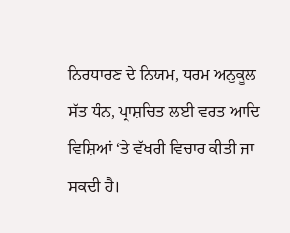ਨਿਰਧਾਰਣ ਦੇ ਨਿਯਮ, ਧਰਮ ਅਨੁਕੂਲ ਸੱਤ ਧੰਨ, ਪ੍ਰਾਸ਼ਚਿਤ ਲਈ ਵਰਤ ਆਦਿ ਵਿਸ਼ਿਆਂ ‘ਤੇ ਵੱਖਰੀ ਵਿਚਾਰ ਕੀਤੀ ਜਾ ਸਕਦੀ ਹੈ।